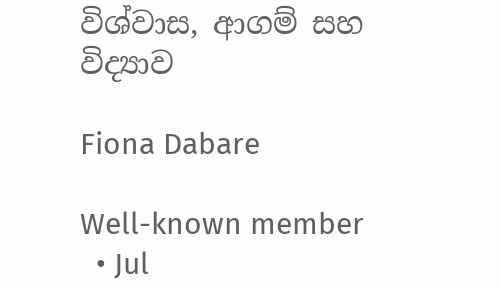විශ්වාස, ආගම් සහ විද්‍යාව

Fiona Dabare

Well-known member
  • Jul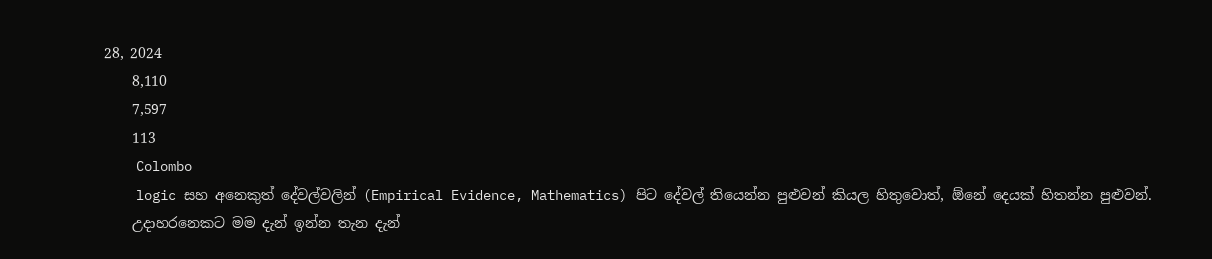28, 2024
    8,110
    7,597
    113
    Colombo
    logic සහ අනෙකුත් දේවල්වලින් (Empirical Evidence, Mathematics) පිට දේවල් තියෙන්න පුළුවන් කියල හිතුවොත්, ඕනේ දෙයක් හිතන්න පුළුවන්.
    උදාහරනෙකට මම දැන් ඉන්න තැන දැන්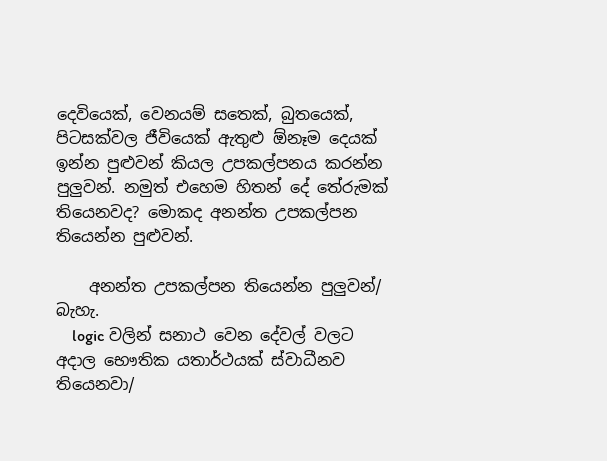දෙවියෙක්, වෙනයම් සතෙක්, බුතයෙක්, පිටසක්වල ජීවියෙක් ඇතුළු ඕනෑම දෙයක් ඉන්න පුළුවන් කියල උපකල්පනය කරන්න පුලුවන්. නමුත් එහෙම හිතන් දේ තේරුමක් තියෙනවද? මොකද අනන්ත උපකල්පන තියෙන්න පුළුවන්.

    අනන්ත උපකල්පන තියෙන්න පුලුවන්/ බැහැ.
    logic වලින් සනාථ වෙන දේවල් වලට අදාල භෞතික යතාර්ථයක් ස්වාධීනව තියෙනවා/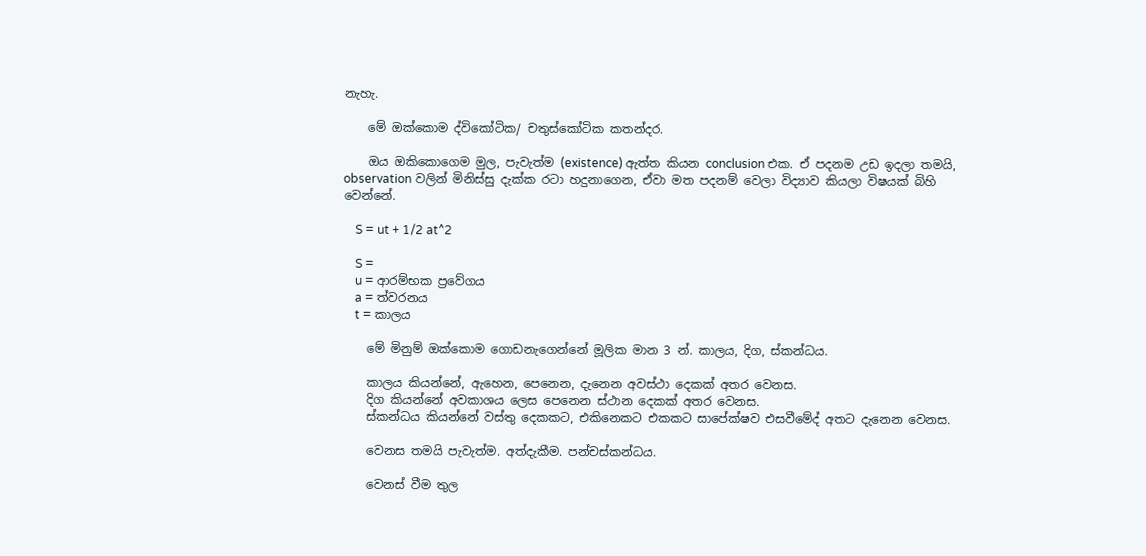නැහැ.

    මේ ඔක්කොම ද්විකෝටික/ චතුස්කෝටික කතන්දර.

    ඔය ඔකිකොගෙම මුල, පැවැත්ම (existence) ඇත්ත කියන conclusion එක. ඒ පදනම උඩ ඉදලා තමයි, observation වලින් මිනිස්සු දැක්ක රටා හදුනාගෙන, ඒවා මත පදනම් වෙලා විද්‍යාව කියලා විෂයක් බිහි වෙන්නේ.

    S = ut + 1/2 at^2

    S =
    u = ආරම්භක ප්‍රවේගය
    a = ත්වරනය
    t = කාලය

    මේ මිනුම් ඔක්කොම ගොඩනැගෙන්නේ මූලික මාන 3 න්. කාලය, දිග, ස්කන්ධය.

    කාලය කියන්නේ, ඇහෙන, පෙනෙන, දැනෙන අවස්ථා දෙකක් අතර වෙනස.
    දිග කියන්නේ අවකාශය ලෙස පෙනෙන ස්ථාන දෙකක් අතර වෙනස.
    ස්කන්ධය කියන්නේ වස්තු දෙකකට, එකිනෙකට එකකට සාපේක්ෂව එසවීමේද් අතට දැනෙන වෙනස.

    වෙනස තමයි පැවැත්ම. අත්දැකීම. පන්චස්කන්ධය.

    වෙනස් වීම තුල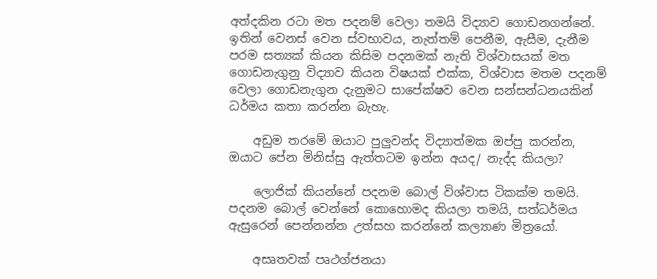අත්දකින රටා මත පදනම් වෙලා තමයි විද්‍යාව ගොඩනගන්නේ. ඉතින් වෙනස් වෙන ස්වභාවය, නැත්තම් පෙනීම, ඇසීම, දැනීම පරම සත්‍යක් කියන කිසිම පදනමක් නැති විශ්වාසයක් මත ගොඩනැගුනු විද්‍යාව කියන විෂයක් එක්ක, විශ්වාස මතම පදනම් වෙලා ගොඩනැගුන දැනුමට සාපේක්ෂව වෙන සන්සන්ධනයකින් ධර්මය කතා කරන්න බැහැ.

    අඩුම තරමේ ඔයාට පුලුවන්ද විද්‍යාත්මක ඔප්පු කරන්න, ඔයාට පේන මිනිස්සු ඇත්තටම ඉන්න අයද/ නැද්ද කියලා?

    ලොජික් කියන්නේ පදනම බොල් විශ්වාස ටිකක්ම තමයි. පදනම බොල් වෙන්නේ කොහොමද කියලා තමයි, සත්ධර්මය ඇසුරෙන් පෙන්නන්න උත්සහ කරන්නේ කල්‍යාණ මිත්‍රයෝ.

    අසෘතවක් පෘථග්ජනයා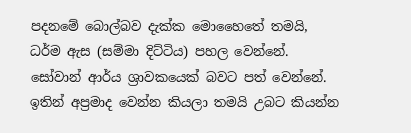පදනමේ බොල්බව දැක්ක මොහෛතේ තමයි, ධර්ම ඇස (සම්මා දිට්ටිය) පහල වෙන්නේ. සෝවාන් ආර්ය ශ්‍රාවකයෙක් බවට පත් වෙන්නේ. ඉතින් අප්‍රමාද වෙන්න කියලා තමයි උබට කියන්න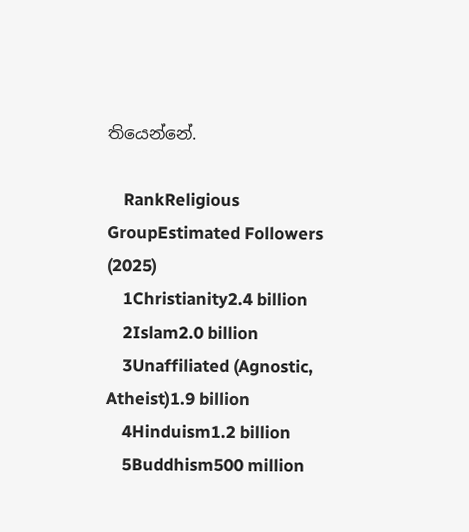තියෙන්නේ.

    RankReligious GroupEstimated Followers (2025)
    1Christianity2.4 billion
    2Islam2.0 billion
    3Unaffiliated (Agnostic, Atheist)1.9 billion
    4Hinduism1.2 billion
    5Buddhism500 million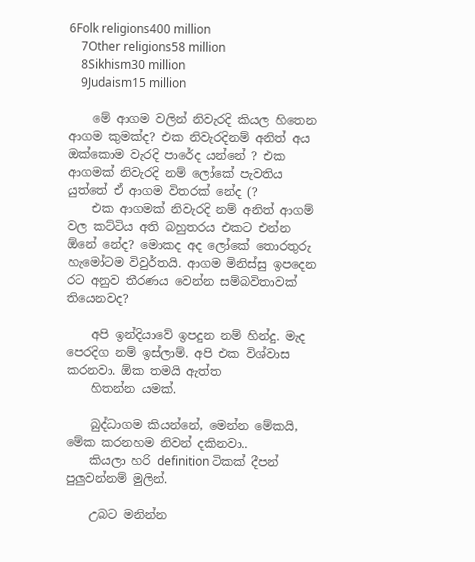6Folk religions400 million
    7Other religions58 million
    8Sikhism30 million
    9Judaism15 million

    මේ ආගම වලින් නිවැරදි කියල හිතෙන ආගම කුමක්ද? එක නිවැරදිනම් අනිත් අය ඔක්කොම වැරදි පාරේද යන්නේ ? එක ආගමක් නිවැරදි නම් ලෝකේ පැවතිය යුත්තේ ඒ ආගම විතරක් නේද (?
    එක ආගමක් නිවැරදි නම් අනිත් ආගම් වල කට්ටිය අති බහුතරය එකට එන්න ඕනේ නේද? මොකද අද ලෝකේ තොරතුරු හැමෝටම විවුර්තයි. ආගම මිනිස්සු ඉපදෙන රට අනුව තීරණය වෙන්න සම්බවිතාවක් තියෙනවද?

    අපි ඉන්දියාවේ ඉපදුන නම් හින්දු. මැද පෙරදිග නම් ඉස්ලාම්. අපි එක විශ්වාස කරනවා. ඕක තමයි ඇත්ත
    හිතන්න යමක්.

    බුද්ධාගම කියන්නේ, මෙන්න මේකයි, මේක කරනහම නිවන් දකිනවා..
    කියලා හරි definition ටිකක් දීපන් පුලුවන්නම් මුලින්.

    උබට මනින්න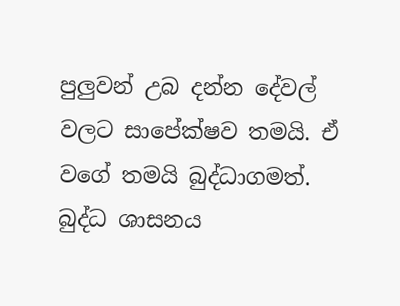පුලුවන් උබ දන්න දේවල් වලට සාපේක්ෂව තමයි. ඒ වගේ තමයි බුද්ධාගමත්. බුද්ධ ශාසනය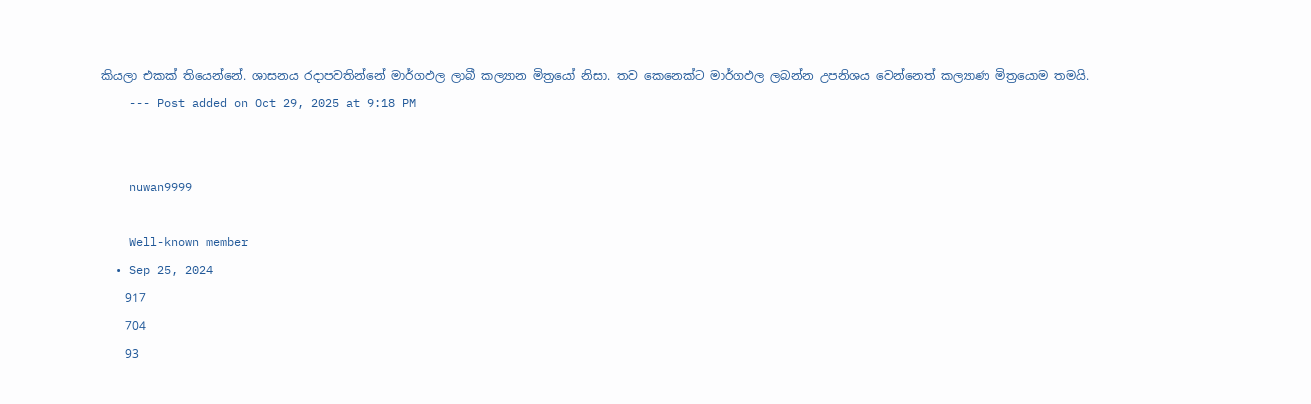කියලා එකක් තියෙන්නේ. ශාසනය රදාපවතින්නේ මාර්ගඵල ලාබී කල්‍යාන මිත්‍රයෝ නිසා. තව කෙනෙක්ට මාර්ගඵල ලබන්න උපනිශය වෙන්නෙත් කල්‍යාණ මිත්‍රයොම තමයි.
    --- Post added on Oct 29, 2025 at 9:18 PM


    nuwan9999

    Well-known member
  • Sep 25, 2024
    917
    704
    93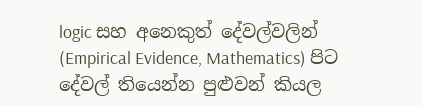logic සහ අනෙකුත් දේවල්වලින් (Empirical Evidence, Mathematics) පිට දේවල් තියෙන්න පුළුවන් කියල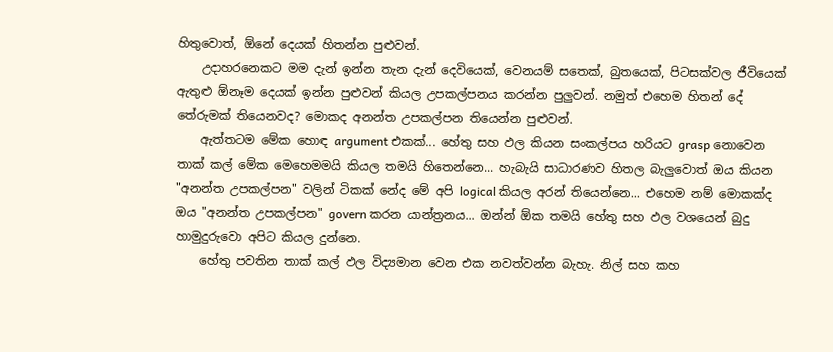හිතුවොත්, ඕනේ දෙයක් හිතන්න පුළුවන්.
    උදාහරනෙකට මම දැන් ඉන්න තැන දැන් දෙවියෙක්, වෙනයම් සතෙක්, බුතයෙක්, පිටසක්වල ජීවියෙක් ඇතුළු ඕනෑම දෙයක් ඉන්න පුළුවන් කියල උපකල්පනය කරන්න පුලුවන්. නමුත් එහෙම හිතන් දේ තේරුමක් තියෙනවද? මොකද අනන්ත උපකල්පන තියෙන්න පුළුවන්.
    ඇත්තටම මේක හොඳ argument එකක්... හේතු සහ ඵල කියන සංකල්පය හරියට grasp නොවෙන තාක් කල් මේක මෙහෙමමයි කියල තමයි හිතෙන්නෙ... හැබැයි සාධාරණව හිතල බැලුවොත් ඔය කියන "අනන්ත උපකල්පන" වලින් ටිකක් නේද මේ අපි logical කියල අරන් තියෙන්නෙ... එහෙම නම් මොකක්ද ඔය "අනන්ත උපකල්පන" govern කරන යාන්ත්‍රනය... ඔන්න් ඕක තමයි හේතු සහ ඵල වශයෙන් බුදු හාමුදුරුවො අපිට කියල දුන්නෙ.
    හේතු පවතින තාක් කල් ඵල විද්‍යමාන වෙන එක නවත්වන්න බැහැ. නිල් සහ කහ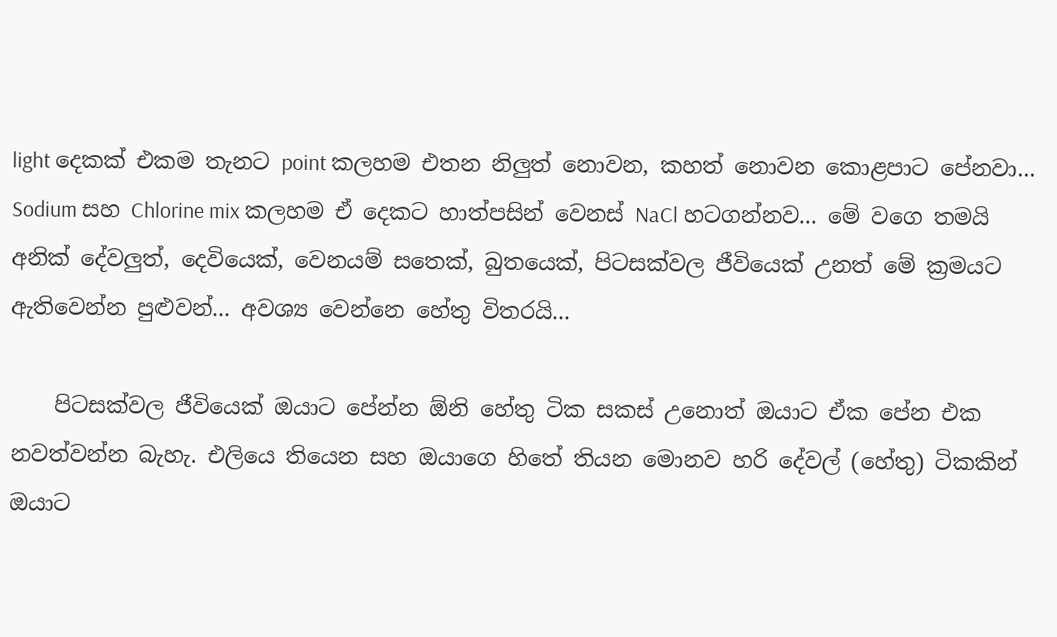light දෙකක් එකම තැනට point කලහම එතන නිලුත් නොවන, කහත් නොවන කොළපාට පේනවා... Sodium සහ Chlorine mix කලහම ඒ දෙකට හාත්පසින් වෙනස් NaCl හටගන්නව... මේ වගෙ තමයි අනික් දේවලුත්, දෙවියෙක්, වෙනයම් සතෙක්, බුතයෙක්, පිටසක්වල ජීවියෙක් උනත් මේ ක්‍රමයට ඇතිවෙන්න පුළුවන්... අවශ්‍ය වෙන්නෙ හේතු විතරයි...

    පිටසක්වල ජීවියෙක් ඔයාට පේන්න ඕනි හේතු ටික සකස් උනොත් ඔයාට ඒක පේන එක නවත්වන්න බැහැ. එලියෙ තියෙන සහ ඔයාගෙ හිතේ තියන මොනව හරි දේවල් (හේතු) ටිකකින් ඔයාට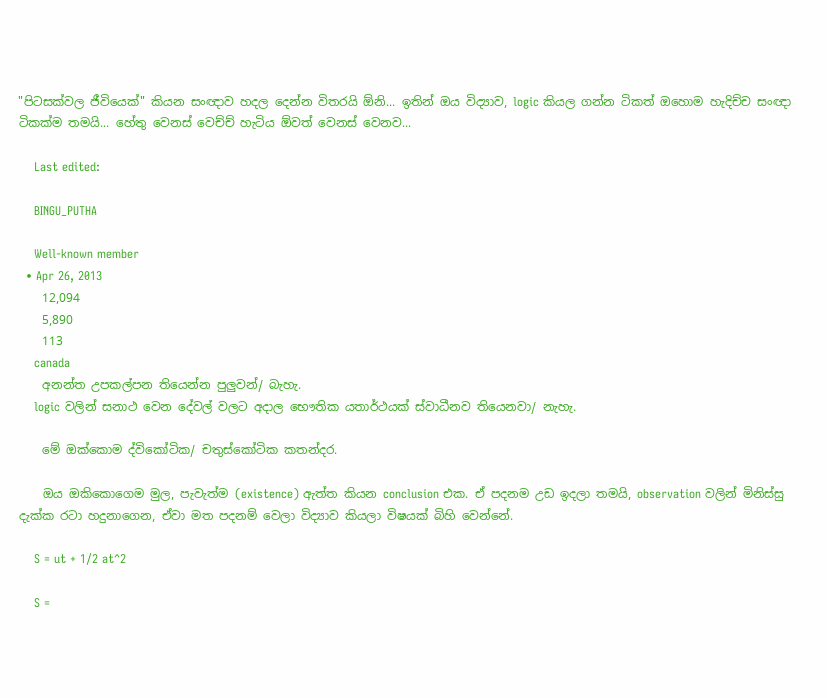"පිටසක්වල ජීවියෙක්" කියන සංඥාව හදල දෙන්න විතරයි ඕනි... ඉතින් ඔය විද්‍යාව, logic කියල ගන්න ටිකත් ඔහොම හැදිච්ච සංඥා ටිකක්ම තමයි... හේතු වෙනස් වෙච්ච් හැටිය ඕවත් වෙනස් වෙනව...

    Last edited:

    BINGU_PUTHA

    Well-known member
  • Apr 26, 2013
    12,094
    5,890
    113
    canada
    අනන්ත උපකල්පන තියෙන්න පුලුවන්/ බැහැ.
    logic වලින් සනාථ වෙන දේවල් වලට අදාල භෞතික යතාර්ථයක් ස්වාධීනව තියෙනවා/ නැහැ.

    මේ ඔක්කොම ද්විකෝටික/ චතුස්කෝටික කතන්දර.

    ඔය ඔකිකොගෙම මුල, පැවැත්ම (existence) ඇත්ත කියන conclusion එක. ඒ පදනම උඩ ඉදලා තමයි, observation වලින් මිනිස්සු දැක්ක රටා හදුනාගෙන, ඒවා මත පදනම් වෙලා විද්‍යාව කියලා විෂයක් බිහි වෙන්නේ.

    S = ut + 1/2 at^2

    S =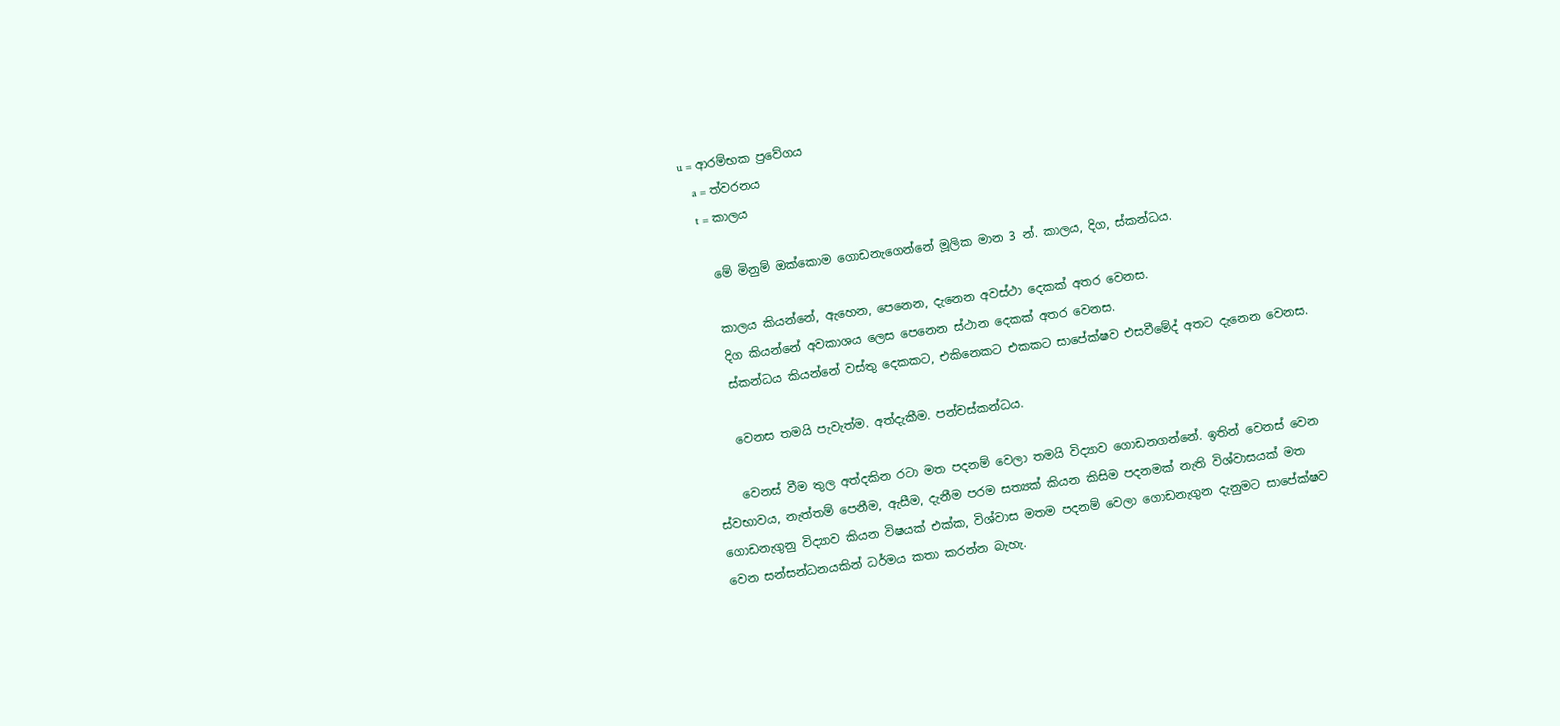u = ආරම්භක ප්‍රවේගය
    a = ත්වරනය
    t = කාලය

    මේ මිනුම් ඔක්කොම ගොඩනැගෙන්නේ මූලික මාන 3 න්. කාලය, දිග, ස්කන්ධය.

    කාලය කියන්නේ, ඇහෙන, පෙනෙන, දැනෙන අවස්ථා දෙකක් අතර වෙනස.
    දිග කියන්නේ අවකාශය ලෙස පෙනෙන ස්ථාන දෙකක් අතර වෙනස.
    ස්කන්ධය කියන්නේ වස්තු දෙකකට, එකිනෙකට එකකට සාපේක්ෂව එසවීමේද් අතට දැනෙන වෙනස.

    වෙනස තමයි පැවැත්ම. අත්දැකීම. පන්චස්කන්ධය.

    වෙනස් වීම තුල අත්දකින රටා මත පදනම් වෙලා තමයි විද්‍යාව ගොඩනගන්නේ. ඉතින් වෙනස් වෙන ස්වභාවය, නැත්තම් පෙනීම, ඇසීම, දැනීම පරම සත්‍යක් කියන කිසිම පදනමක් නැති විශ්වාසයක් මත ගොඩනැගුනු විද්‍යාව කියන විෂයක් එක්ක, විශ්වාස මතම පදනම් වෙලා ගොඩනැගුන දැනුමට සාපේක්ෂව වෙන සන්සන්ධනයකින් ධර්මය කතා කරන්න බැහැ.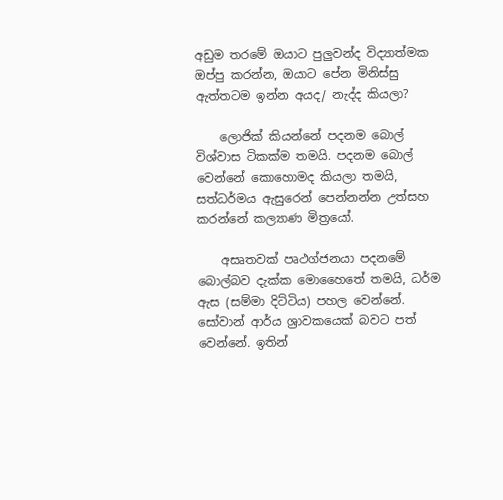අඩුම තරමේ ඔයාට පුලුවන්ද විද්‍යාත්මක ඔප්පු කරන්න, ඔයාට පේන මිනිස්සු ඇත්තටම ඉන්න අයද/ නැද්ද කියලා?

    ලොජික් කියන්නේ පදනම බොල් විශ්වාස ටිකක්ම තමයි. පදනම බොල් වෙන්නේ කොහොමද කියලා තමයි, සත්ධර්මය ඇසුරෙන් පෙන්නන්න උත්සහ කරන්නේ කල්‍යාණ මිත්‍රයෝ.

    අසෘතවක් පෘථග්ජනයා පදනමේ බොල්බව දැක්ක මොහෛතේ තමයි, ධර්ම ඇස (සම්මා දිට්ටිය) පහල වෙන්නේ. සෝවාන් ආර්ය ශ්‍රාවකයෙක් බවට පත් වෙන්නේ. ඉතින්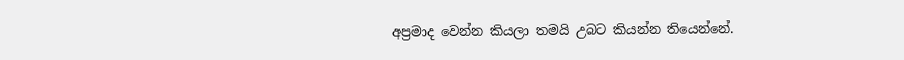අප්‍රමාද වෙන්න කියලා තමයි උබට කියන්න තියෙන්නේ.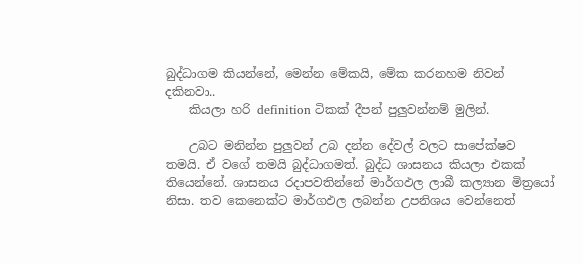බුද්ධාගම කියන්නේ, මෙන්න මේකයි, මේක කරනහම නිවන් දකිනවා..
    කියලා හරි definition ටිකක් දීපන් පුලුවන්නම් මුලින්.

    උබට මනින්න පුලුවන් උබ දන්න දේවල් වලට සාපේක්ෂව තමයි. ඒ වගේ තමයි බුද්ධාගමත්. බුද්ධ ශාසනය කියලා එකක් තියෙන්නේ. ශාසනය රදාපවතින්නේ මාර්ගඵල ලාබී කල්‍යාන මිත්‍රයෝ නිසා. තව කෙනෙක්ට මාර්ගඵල ලබන්න උපනිශය වෙන්නෙත්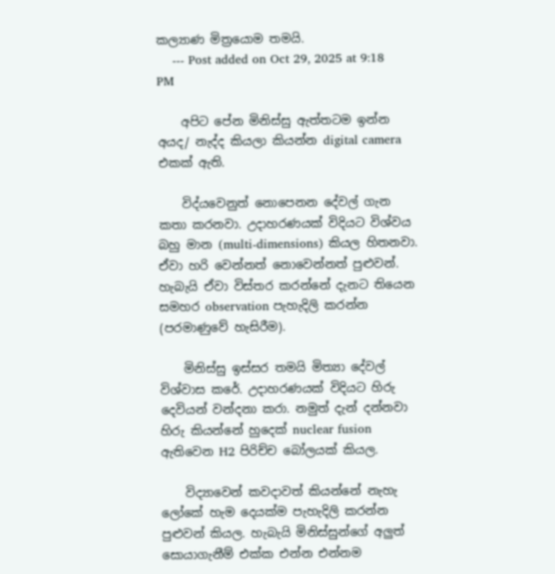කල්‍යාණ මිත්‍රයොම තමයි.
    --- Post added on Oct 29, 2025 at 9:18 PM

    අපිට පේන මිනිස්සු ඇත්තටම ඉන්න අයද/ නැද්ද කියලා කියන්න digital camera එකක් ඇති.

    විද්යවෙනුත් නොපෙනන දේවල් ගැන කතා කරනවා. උදාහරණයක් විදියට විශ්වය බහු මාන (multi-dimensions) කියල හිතනවා. ඒවා හරි වෙන්නත් නොවෙන්නත් පුළුවන්. හැබැයි ඒවා විස්තර කරන්නේ දැනට තියෙන සමහර observation පැහැදිලි කරන්න (පරමාණුවේ හැසිරීම).

    මිනිස්සු ඉස්සර තමයි මිත්‍යා දේවල් විශ්වාස කරේ. උදාහරණයක් විදියට හිරු දෙවියන් වන්දනා කරා. නමුත් දැන් දන්නවා හිරු කියන්නේ හුදෙක් nuclear fusion ඇතිවෙන H2 පිරිච්ච බෝලයක් කියල.

    විද්‍යාවෙන් කවදාවත් කියන්නේ නැහැ ලෝකේ හැම දෙයක්ම පැහැදිලි කරන්න පුළුවන් කියල. හැබැයි මිනිස්සුන්ගේ අලුත් සොයාගැනීම් එක්ක එන්න එන්නම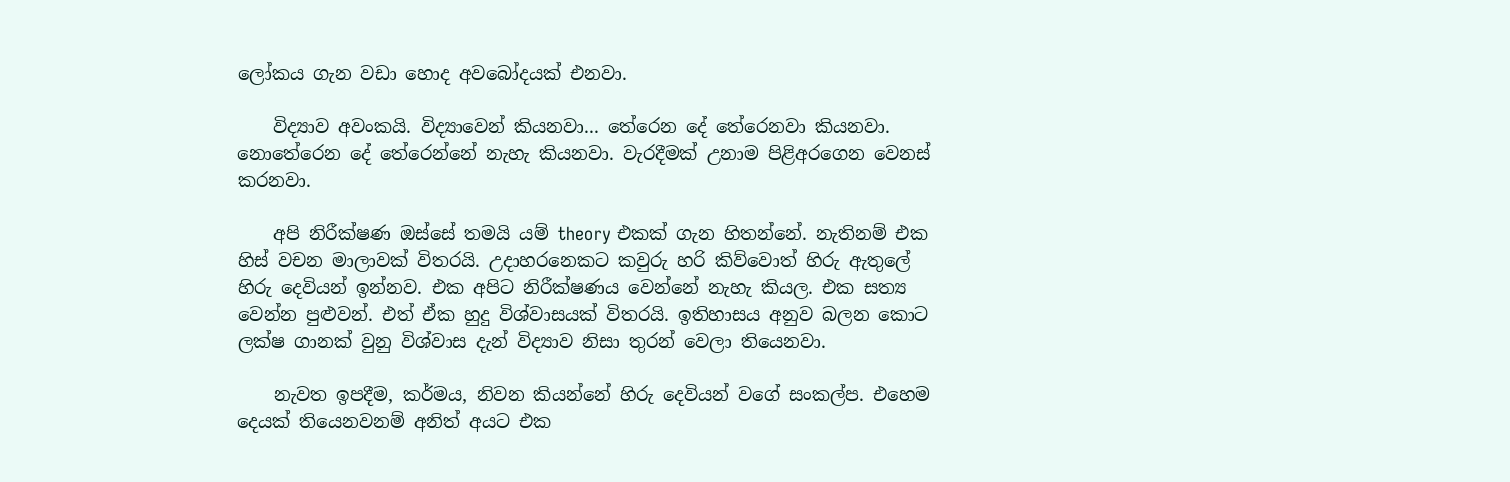ලෝකය ගැන වඩා හොද අවබෝදයක් එනවා.

    විද්‍යාව අවංකයි. විද්‍යාවෙන් කියනවා... තේරෙන දේ තේරෙනවා කියනවා. නොතේරෙන දේ තේරෙන්නේ නැහැ කියනවා. වැරදීමක් උනාම පිළිඅරගෙන වෙනස් කරනවා.

    අපි නිරීක්ෂණ ඔස්සේ තමයි යම් theory එකක් ගැන හිතන්නේ. නැතිනම් එක හිස් වචන මාලාවක් විතරයි. උදාහරනෙකට කවුරු හරි කිව්වොත් හිරු ඇතුලේ හිරු දෙවියන් ඉන්නව. එක අපිට නිරීක්ෂණය වෙන්නේ නැහැ කියල. එක සත්‍ය වෙන්න පුළුවන්. එත් ඒක හුදු විශ්වාසයක් විතරයි. ඉතිහාසය අනුව බලන කොට ලක්ෂ ගානක් වුනු විශ්වාස දැන් විද්‍යාව නිසා තුරන් වෙලා තියෙනවා.

    නැවත ඉපදීම, කර්මය, නිවන කියන්නේ හිරු දෙවියන් වගේ සංකල්ප. එහෙම දෙයක් තියෙනවනම් අනිත් අයට එක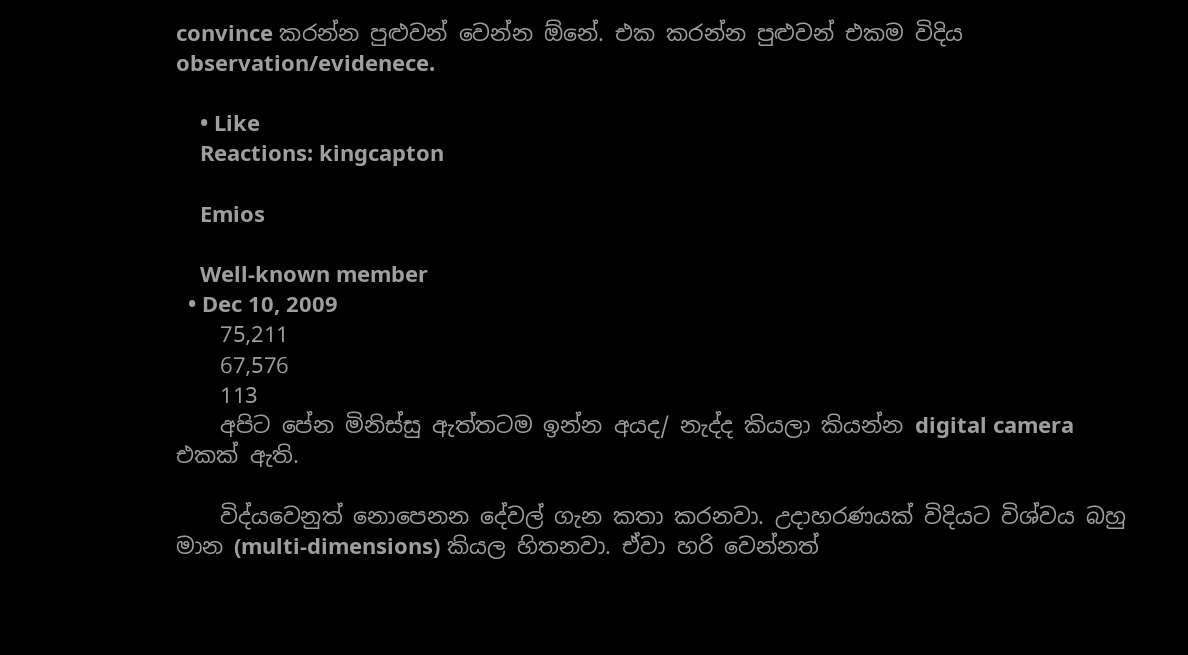convince කරන්න පුළුවන් වෙන්න ඕනේ. එක කරන්න පුළුවන් එකම විදිය observation/evidenece.

    • Like
    Reactions: kingcapton

    Emios

    Well-known member
  • Dec 10, 2009
    75,211
    67,576
    113
    අපිට පේන මිනිස්සු ඇත්තටම ඉන්න අයද/ නැද්ද කියලා කියන්න digital camera එකක් ඇති.

    විද්යවෙනුත් නොපෙනන දේවල් ගැන කතා කරනවා. උදාහරණයක් විදියට විශ්වය බහු මාන (multi-dimensions) කියල හිතනවා. ඒවා හරි වෙන්නත්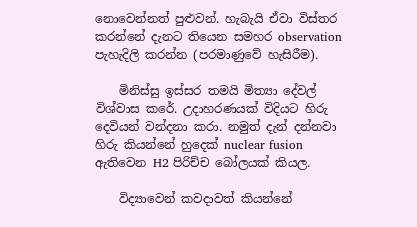නොවෙන්නත් පුළුවන්. හැබැයි ඒවා විස්තර කරන්නේ දැනට තියෙන සමහර observation පැහැදිලි කරන්න (පරමාණුවේ හැසිරීම).

    මිනිස්සු ඉස්සර තමයි මිත්‍යා දේවල් විශ්වාස කරේ. උදාහරණයක් විදියට හිරු දෙවියන් වන්දනා කරා. නමුත් දැන් දන්නවා හිරු කියන්නේ හුදෙක් nuclear fusion ඇතිවෙන H2 පිරිච්ච බෝලයක් කියල.

    විද්‍යාවෙන් කවදාවත් කියන්නේ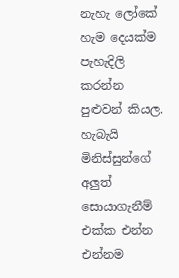නැහැ ලෝකේ හැම දෙයක්ම පැහැදිලි කරන්න පුළුවන් කියල. හැබැයි මිනිස්සුන්ගේ අලුත් සොයාගැනීම් එක්ක එන්න එන්නම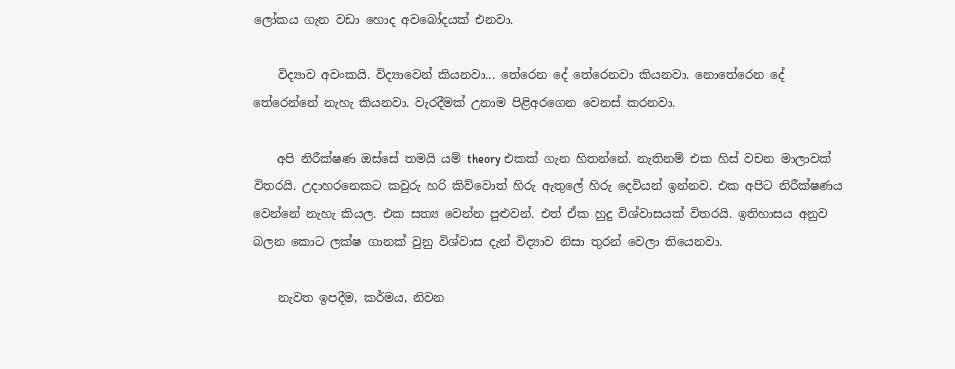ලෝකය ගැන වඩා හොද අවබෝදයක් එනවා.

    විද්‍යාව අවංකයි. විද්‍යාවෙන් කියනවා... තේරෙන දේ තේරෙනවා කියනවා. නොතේරෙන දේ තේරෙන්නේ නැහැ කියනවා. වැරදීමක් උනාම පිළිඅරගෙන වෙනස් කරනවා.

    අපි නිරීක්ෂණ ඔස්සේ තමයි යම් theory එකක් ගැන හිතන්නේ. නැතිනම් එක හිස් වචන මාලාවක් විතරයි. උදාහරනෙකට කවුරු හරි කිව්වොත් හිරු ඇතුලේ හිරු දෙවියන් ඉන්නව. එක අපිට නිරීක්ෂණය වෙන්නේ නැහැ කියල. එක සත්‍ය වෙන්න පුළුවන්. එත් ඒක හුදු විශ්වාසයක් විතරයි. ඉතිහාසය අනුව බලන කොට ලක්ෂ ගානක් වුනු විශ්වාස දැන් විද්‍යාව නිසා තුරන් වෙලා තියෙනවා.

    නැවත ඉපදීම, කර්මය, නිවන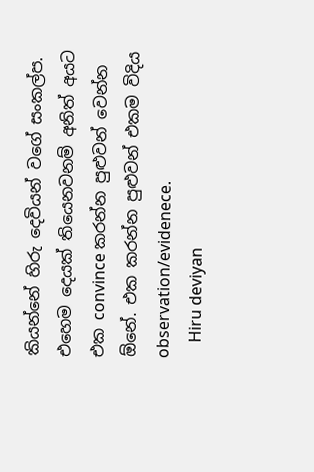කියන්නේ හිරු දෙවියන් වගේ සංකල්ප. එහෙම දෙයක් තියෙනවනම් අනිත් අයට එක convince කරන්න පුළුවන් වෙන්න ඕනේ. එක කරන්න පුළුවන් එකම විදිය observation/evidenece.
    Hiru deviyan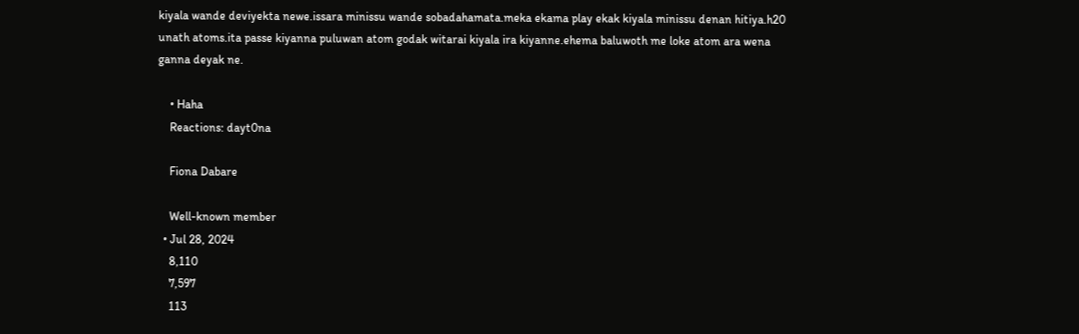kiyala wande deviyekta newe.issara minissu wande sobadahamata.meka ekama play ekak kiyala minissu denan hitiya.h20 unath atoms.ita passe kiyanna puluwan atom godak witarai kiyala ira kiyanne.ehema baluwoth me loke atom ara wena ganna deyak ne.

    • Haha
    Reactions: dayt0na

    Fiona Dabare

    Well-known member
  • Jul 28, 2024
    8,110
    7,597
    113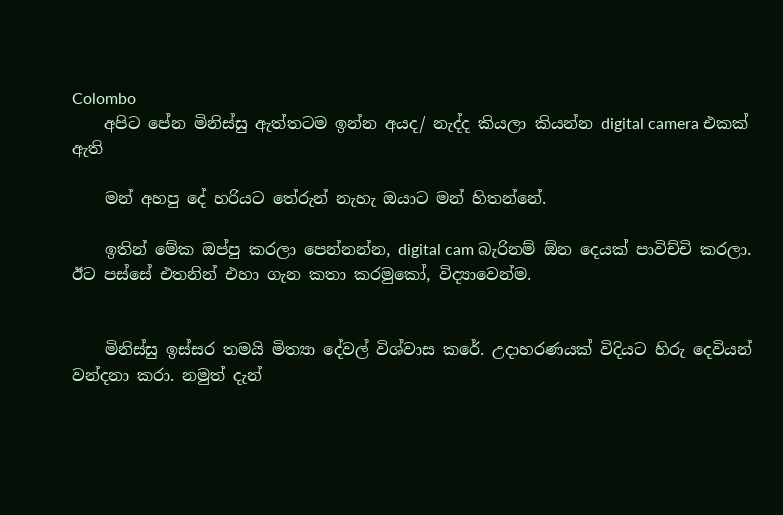Colombo
    අපිට පේන මිනිස්සු ඇත්තටම ඉන්න අයද/ නැද්ද කියලා කියන්න digital camera එකක් ඇති

    මන් අහපු දේ හරියට තේරුන් නැහැ ඔයාට මන් හිතන්නේ.

    ඉතින් මේක ඔප්පු කරලා පෙන්නන්න, digital cam බැරිනම් ඕන දෙයක් පාවිච්චි කරලා. ඊට පස්සේ එතනින් එහා ගැන කතා කරමුකෝ, විද්‍යාවෙන්ම.


    මිනිස්සු ඉස්සර තමයි මිත්‍යා දේවල් විශ්වාස කරේ. උදාහරණයක් විදියට හිරු දෙවියන් වන්දනා කරා. නමුත් දැන්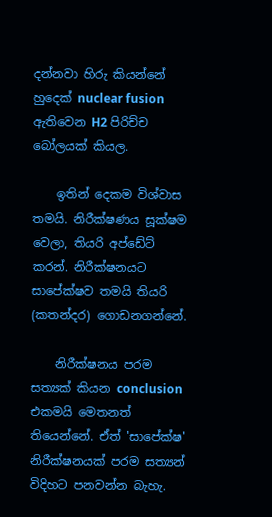දන්නවා හිරු කියන්නේ හුදෙක් nuclear fusion ඇතිවෙන H2 පිරිච්ච බෝලයක් කියල.

    ඉතින් දෙකම විශ්වාස තමයි. නිරීක්ෂණය සූක්ෂම වෙලා, තියරි අප්ඩේට් කරන්. නිරීක්ෂනයට සාපේක්ෂව තමයි තියරි (කතන්දර) ගොඩනගන්නේ.

    නිරීක්ෂනය පරම සත්‍යක් කියන conclusion එකමයි මෙතනත් තියෙන්නේ. ඒත් 'සාපේක්ෂ' නිරීක්ෂනයක් පරම සත්‍යන් විදිහට පනවන්න බැහැ.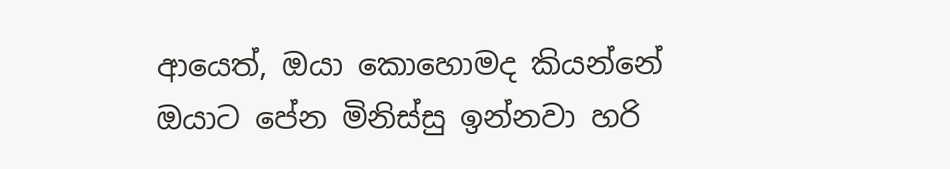ආයෙත්, ඔයා කොහොමද කියන්නේ ඔයාට පේන මිනිස්සු ඉන්නවා හරි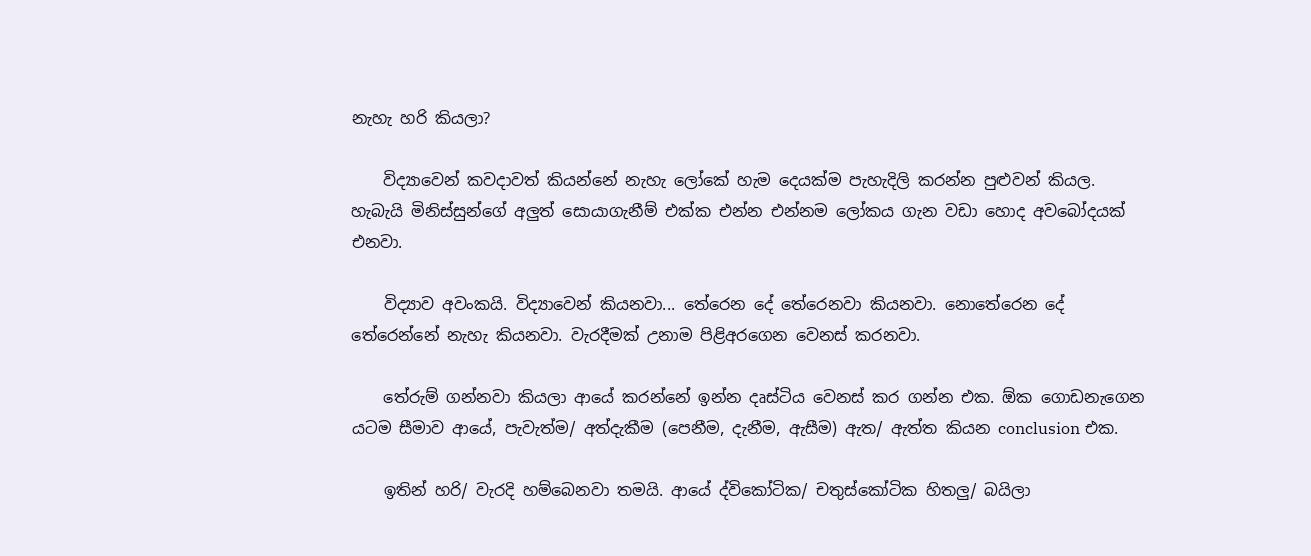නැහැ හරි කියලා?

    විද්‍යාවෙන් කවදාවත් කියන්නේ නැහැ ලෝකේ හැම දෙයක්ම පැහැදිලි කරන්න පුළුවන් කියල. හැබැයි මිනිස්සුන්ගේ අලුත් සොයාගැනීම් එක්ක එන්න එන්නම ලෝකය ගැන වඩා හොද අවබෝදයක් එනවා.

    විද්‍යාව අවංකයි. විද්‍යාවෙන් කියනවා... තේරෙන දේ තේරෙනවා කියනවා. නොතේරෙන දේ තේරෙන්නේ නැහැ කියනවා. වැරදීමක් උනාම පිළිඅරගෙන වෙනස් කරනවා.

    තේරුම් ගන්නවා කියලා ආයේ කරන්නේ ඉන්න දෘස්ටිය වෙනස් කර ගන්න එක. ඕක ගොඩනැගෙන යටම සීමාව ආයේ, පැවැත්ම/ අත්දැකීම (පෙනීම, දැනීම, ඇසීම) ඇත/ ඇත්ත කියන conclusion එක.

    ඉතින් හරි/ වැරදි හම්බෙනවා තමයි. ආයේ ද්විකෝටික/ චතුස්කෝටික හිතලු/ බයිලා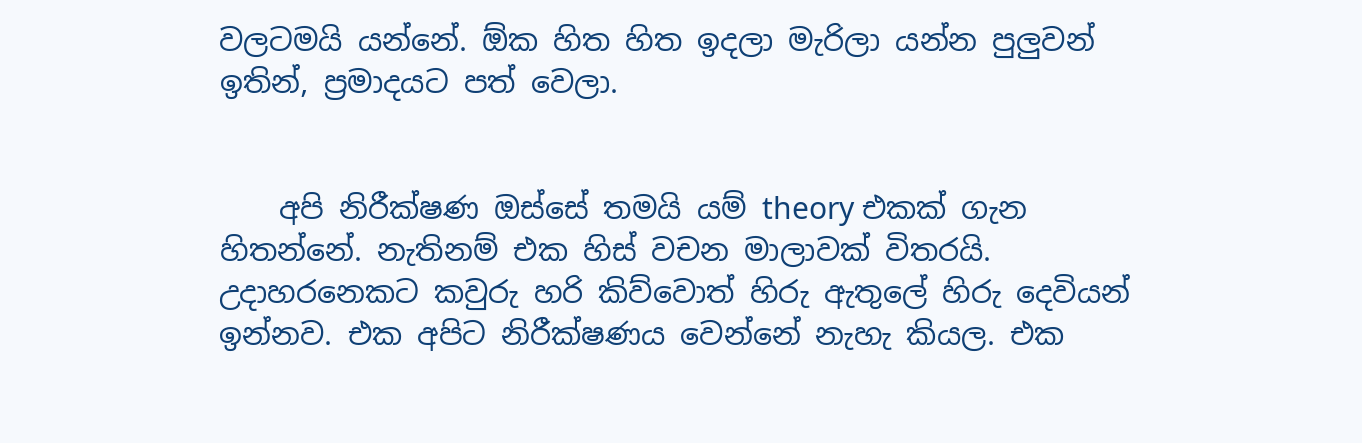වලටමයි යන්නේ. ඕක හිත හිත ඉදලා මැරිලා යන්න පුලුවන් ඉතින්, ප්‍රමාදයට පත් වෙලා.


    අපි නිරීක්ෂණ ඔස්සේ තමයි යම් theory එකක් ගැන හිතන්නේ. නැතිනම් එක හිස් වචන මාලාවක් විතරයි. උදාහරනෙකට කවුරු හරි කිව්වොත් හිරු ඇතුලේ හිරු දෙවියන් ඉන්නව. එක අපිට නිරීක්ෂණය වෙන්නේ නැහැ කියල. එක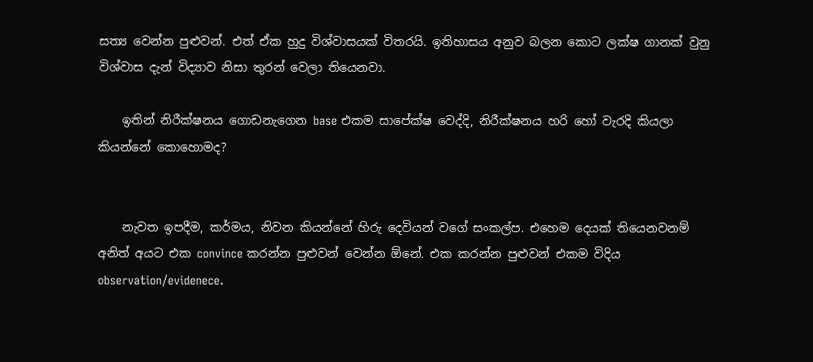සත්‍ය වෙන්න පුළුවන්. එත් ඒක හුදු විශ්වාසයක් විතරයි. ඉතිහාසය අනුව බලන කොට ලක්ෂ ගානක් වුනු විශ්වාස දැන් විද්‍යාව නිසා තුරන් වෙලා තියෙනවා.

    ඉතින් නිරීක්ෂනය ගොඩනැගෙන base එකම සාපේක්ෂ වෙද්දි, නිරීක්ෂනය හරි හෝ වැරදි කියලා කියන්නේ කොහොමද?


    නැවත ඉපදීම, කර්මය, නිවන කියන්නේ හිරු දෙවියන් වගේ සංකල්ප. එහෙම දෙයක් තියෙනවනම් අනිත් අයට එක convince කරන්න පුළුවන් වෙන්න ඕනේ. එක කරන්න පුළුවන් එකම විදිය observation/evidenece.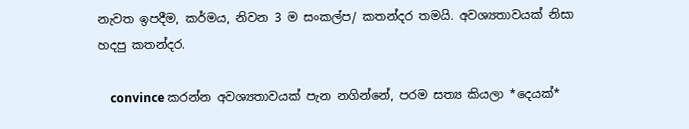නැවත ඉපදීම, කර්මය, නිවන 3 ම සංකල්ප/ කතන්දර තමයි. අවශ්‍යතාවයක් නිසා හදපු කතන්දර.

    convince කරන්න අවශ්‍යතාවයක් පැන නගින්නේ, පරම සත්‍ය කියලා *දෙයක්*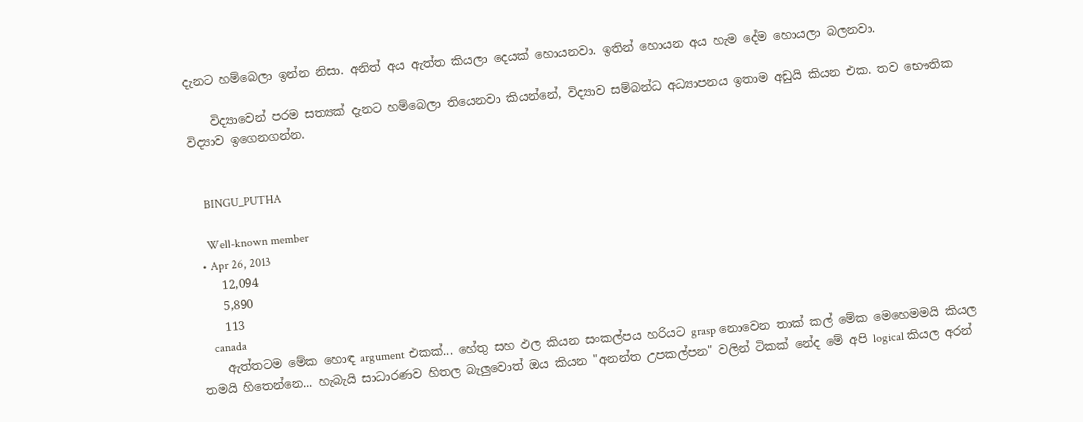දැනට හම්බෙලා ඉන්න නිසා. අනිත් අය ඇත්ත කියලා දෙයක් හොයනවා. ඉතින් හොයන අය හැම දේම හොයලා බලනවා.

    විද්‍යාවෙන් පරම සත්‍යක් දැනට හම්බෙලා තියෙනවා කියන්නේ, විද්‍යාව සම්බන්ධ අධ්‍යාපනය ඉතාම අඩුයි කියන එක. තව භෞතික විද්‍යාව ඉගෙනගන්න.


    BINGU_PUTHA

    Well-known member
  • Apr 26, 2013
    12,094
    5,890
    113
    canada
    ඇත්තටම මේක හොඳ argument එකක්... හේතු සහ ඵල කියන සංකල්පය හරියට grasp නොවෙන තාක් කල් මේක මෙහෙමමයි කියල තමයි හිතෙන්නෙ... හැබැයි සාධාරණව හිතල බැලුවොත් ඔය කියන "අනන්ත උපකල්පන" වලින් ටිකක් නේද මේ අපි logical කියල අරන්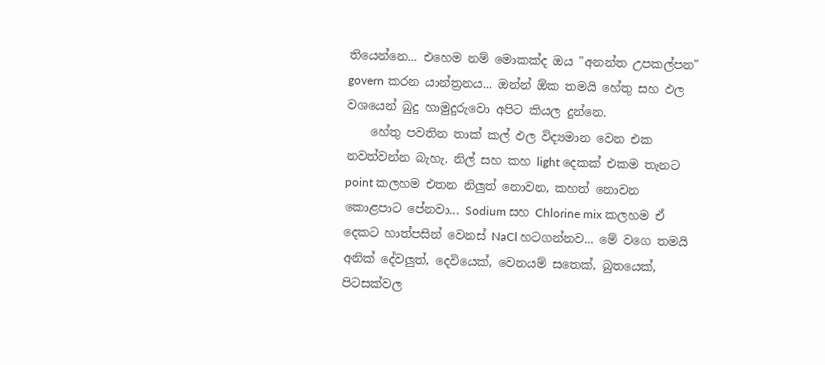තියෙන්නෙ... එහෙම නම් මොකක්ද ඔය "අනන්ත උපකල්පන" govern කරන යාන්ත්‍රනය... ඔන්න් ඕක තමයි හේතු සහ ඵල වශයෙන් බුදු හාමුදුරුවො අපිට කියල දුන්නෙ.
    හේතු පවතින තාක් කල් ඵල විද්‍යමාන වෙන එක නවත්වන්න බැහැ. නිල් සහ කහ light දෙකක් එකම තැනට point කලහම එතන නිලුත් නොවන, කහත් නොවන කොළපාට පේනවා... Sodium සහ Chlorine mix කලහම ඒ දෙකට හාත්පසින් වෙනස් NaCl හටගන්නව... මේ වගෙ තමයි අනික් දේවලුත්, දෙවියෙක්, වෙනයම් සතෙක්, බුතයෙක්, පිටසක්වල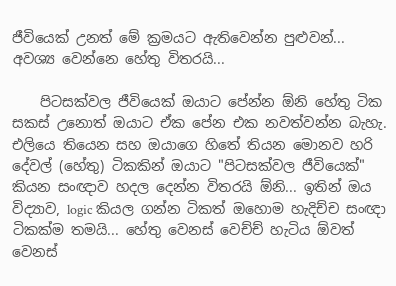ජීවියෙක් උනත් මේ ක්‍රමයට ඇතිවෙන්න පුළුවන්... අවශ්‍ය වෙන්නෙ හේතු විතරයි...

    පිටසක්වල ජීවියෙක් ඔයාට පේන්න ඕනි හේතු ටික සකස් උනොත් ඔයාට ඒක පේන එක නවත්වන්න බැහැ. එලියෙ තියෙන සහ ඔයාගෙ හිතේ තියන මොනව හරි දේවල් (හේතු) ටිකකින් ඔයාට "පිටසක්වල ජීවියෙක්" කියන සංඥාව හදල දෙන්න විතරයි ඕනි... ඉතින් ඔය විද්‍යාව, logic කියල ගන්න ටිකත් ඔහොම හැදිච්ච සංඥා ටිකක්ම තමයි... හේතු වෙනස් වෙච්ච් හැටිය ඕවත් වෙනස්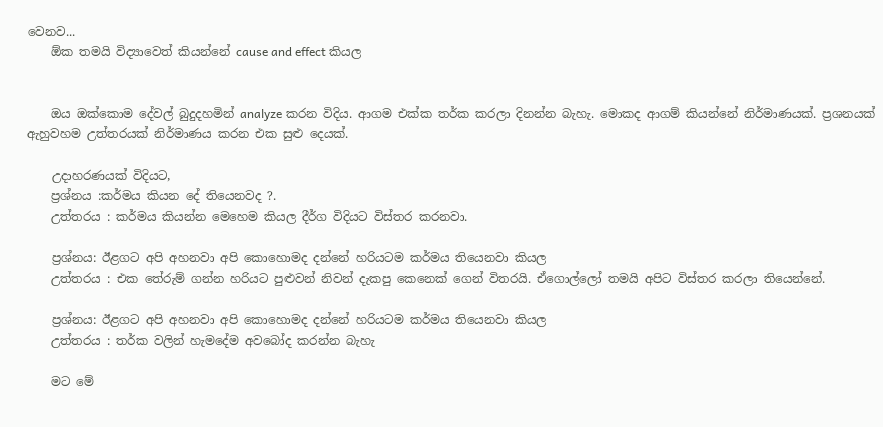වෙනව...
    ඕක තමයි විද්‍යාවෙත් කියන්නේ cause and effect කියල


    ඔය ඔක්කොම දේවල් බුදුදහමින් analyze කරන විදිය. ආගම එක්ක තර්ක කරලා දිනන්න බැහැ. මොකද ආගම් කියන්නේ නිර්මාණයක්. ප්‍රශනයක් ඇහුවහම උත්තරයක් නිර්මාණය කරන එක සුළු දෙයක්.

    උදාහරණයක් විදියට,
    ප්‍රශ්නය :කර්මය කියන දේ තියෙනවද ?.
    උත්තරය : කර්මය කියන්න මෙහෙම කියල දීර්ග විදියට විස්තර කරනවා.

    ප්‍රශ්නය: ඊළගට අපි අහනවා අපි කොහොමද දන්නේ හරියටම කර්මය තියෙනවා කියල
    උත්තරය : එක තේරුම් ගන්න හරියට පුළුවන් නිවන් දැකපු කෙනෙක් ගෙන් විතරයි. ඒගොල්ලෝ තමයි අපිට විස්තර කරලා තියෙන්නේ.

    ප්‍රශ්නය: ඊළගට අපි අහනවා අපි කොහොමද දන්නේ හරියටම කර්මය තියෙනවා කියල
    උත්තරය : තර්ක වලින් හැමදේම අවබෝද කරන්න බැහැ

    මට මේ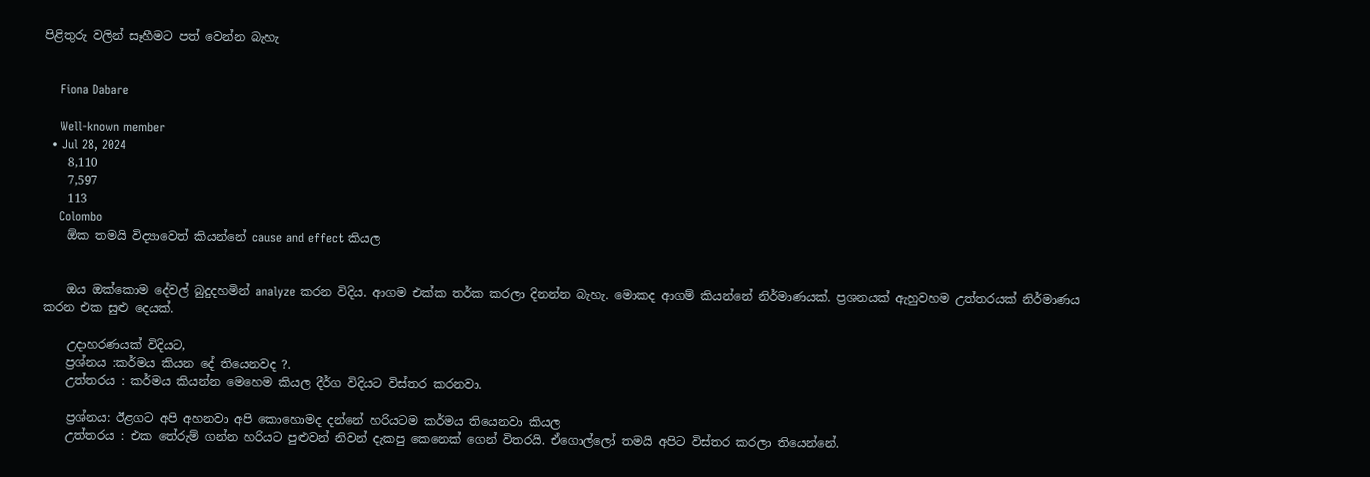පිළිතුරු වලින් සෑහීමට පත් වෙන්න බැහැ


    Fiona Dabare

    Well-known member
  • Jul 28, 2024
    8,110
    7,597
    113
    Colombo
    ඕක තමයි විද්‍යාවෙත් කියන්නේ cause and effect කියල


    ඔය ඔක්කොම දේවල් බුදුදහමින් analyze කරන විදිය. ආගම එක්ක තර්ක කරලා දිනන්න බැහැ. මොකද ආගම් කියන්නේ නිර්මාණයක්. ප්‍රශනයක් ඇහුවහම උත්තරයක් නිර්මාණය කරන එක සුළු දෙයක්.

    උදාහරණයක් විදියට,
    ප්‍රශ්නය :කර්මය කියන දේ තියෙනවද ?.
    උත්තරය : කර්මය කියන්න මෙහෙම කියල දීර්ග විදියට විස්තර කරනවා.

    ප්‍රශ්නය: ඊළගට අපි අහනවා අපි කොහොමද දන්නේ හරියටම කර්මය තියෙනවා කියල
    උත්තරය : එක තේරුම් ගන්න හරියට පුළුවන් නිවන් දැකපු කෙනෙක් ගෙන් විතරයි. ඒගොල්ලෝ තමයි අපිට විස්තර කරලා තියෙන්නේ.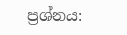ප්‍රශ්නය: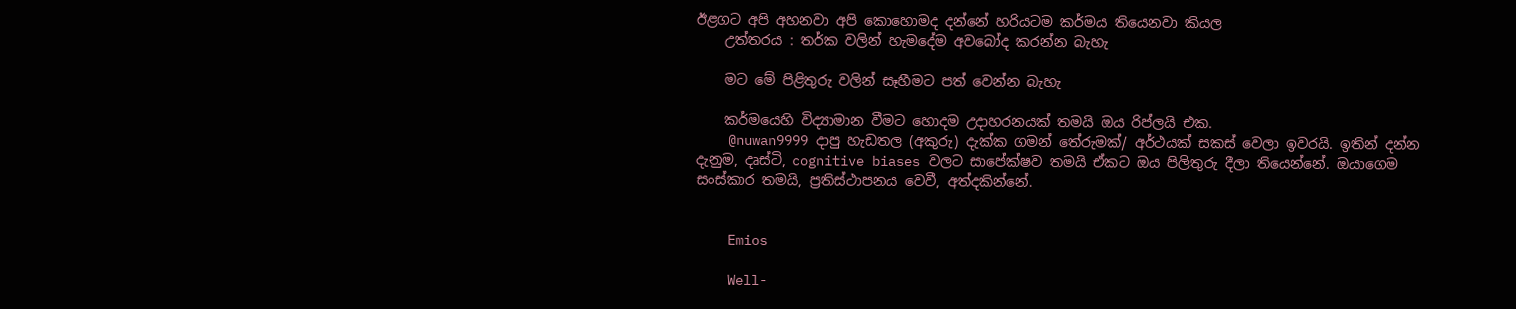ඊළගට අපි අහනවා අපි කොහොමද දන්නේ හරියටම කර්මය තියෙනවා කියල
    උත්තරය : තර්ක වලින් හැමදේම අවබෝද කරන්න බැහැ

    මට මේ පිළිතුරු වලින් සෑහීමට පත් වෙන්න බැහැ

    කර්මයෙහි විද්‍යාමාන වීමට හොදම උදාහරනයක් තමයි ඔය රිප්ලයි එක.
    @nuwan9999 දාපු හැඩතල (අකුරු) දැක්ක ගමන් තේරුමක්/ අර්ථයක් සකස් වෙලා ඉවරයි. ඉතින් දන්න දැනුම, දෘස්ටි, cognitive biases වලට සාපේක්ෂව තමයි ඒකට ඔය පිලිතුරු දීලා තියෙන්නේ. ඔයාගෙම සංස්කාර තමයි, ප්‍රතිස්ථාපනය වෙවී, අත්දකින්නේ.


    Emios

    Well-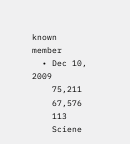known member
  • Dec 10, 2009
    75,211
    67,576
    113
    Sciene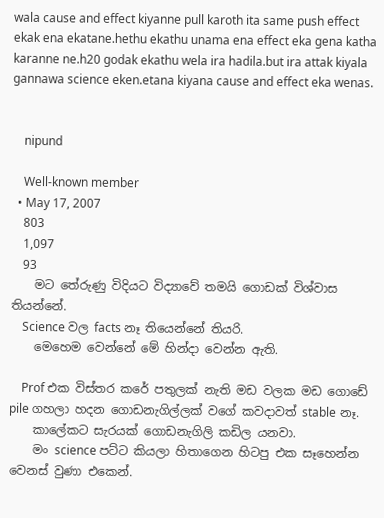wala cause and effect kiyanne pull karoth ita same push effect ekak ena ekatane.hethu ekathu unama ena effect eka gena katha karanne ne.h20 godak ekathu wela ira hadila.but ira attak kiyala gannawa science eken.etana kiyana cause and effect eka wenas.


    nipund

    Well-known member
  • May 17, 2007
    803
    1,097
    93
    මට තේරුණු විදියට විද්‍යාවේ තමයි ගොඩක් විශ්වාස තියන්නේ.
    Science වල facts නෑ තියෙන්නේ තියරි.
    මෙහෙම වෙන්නේ මේ හින්දා වෙන්න ඇති.

    Prof එක විස්තර කරේ පතුලක් නැති මඩ වලක මඩ ගොඩේ pile ගහලා හදන ගොඩනැගිල්ලක් වගේ කවදාවත් stable නෑ.
    කාලේකට සැරයක් ගොඩනැගිලි කඩිල යනවා.
    මං science පට්ට කියලා හිතාගෙන හිටපු එක සෑහෙන්න වෙනස් වුණා එකෙන්.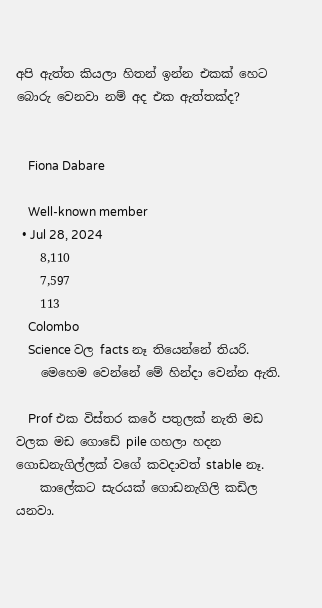අපි ඇත්ත කියලා හිතන් ඉන්න එකක් හෙට බොරු වෙනවා නම් අද එක ඇත්තක්ද?


    Fiona Dabare

    Well-known member
  • Jul 28, 2024
    8,110
    7,597
    113
    Colombo
    Science වල facts නෑ තියෙන්නේ තියරි.
    මෙහෙම වෙන්නේ මේ හින්දා වෙන්න ඇති.

    Prof එක විස්තර කරේ පතුලක් නැති මඩ වලක මඩ ගොඩේ pile ගහලා හදන ගොඩනැගිල්ලක් වගේ කවදාවත් stable නෑ.
    කාලේකට සැරයක් ගොඩනැගිලි කඩිල යනවා.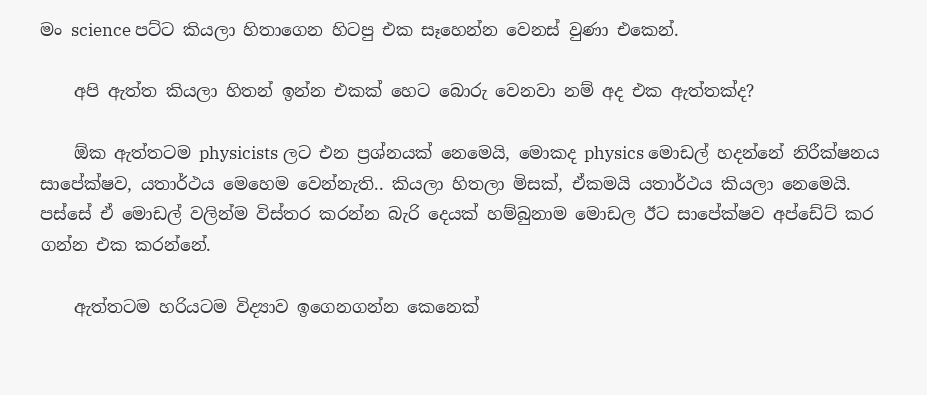මං science පට්ට කියලා හිතාගෙන හිටපු එක සෑහෙන්න වෙනස් වුණා එකෙන්.

    අපි ඇත්ත කියලා හිතන් ඉන්න එකක් හෙට බොරු වෙනවා නම් අද එක ඇත්තක්ද?

    ඕක ඇත්තටම physicists ලට එන ප්‍රශ්නයක් නෙමෙයි, මොකද physics මොඩල් හදන්නේ නිරීක්ෂනය සාපේක්ෂව, යතාර්ථය මෙහෙම වෙන්නැති.. කියලා හිතලා මිසක්, ඒකමයි යතාර්ථය කියලා නෙමෙයි. පස්සේ ඒ මොඩල් වලින්ම විස්තර කරන්න බැරි දෙයක් හම්බුනාම මොඩල ඊට සාපේක්ෂව අප්ඩේට් කර ගන්න එක කරන්නේ.

    ඇත්තටම හරියටම විද්‍යාව ඉගෙනගන්න කෙනෙක්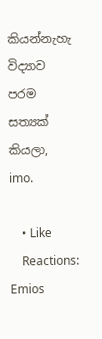කියන්නැහැ විද්‍යාව පරම සත්‍යක් කියලා, imo.

    • Like
    Reactions: Emios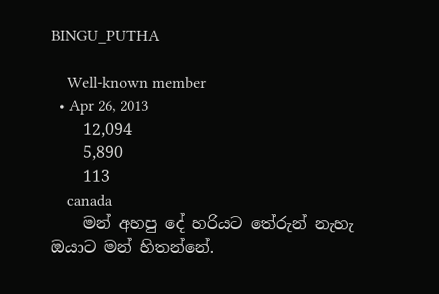BINGU_PUTHA

    Well-known member
  • Apr 26, 2013
    12,094
    5,890
    113
    canada
    මන් අහපු දේ හරියට තේරුන් නැහැ ඔයාට මන් හිතන්නේ.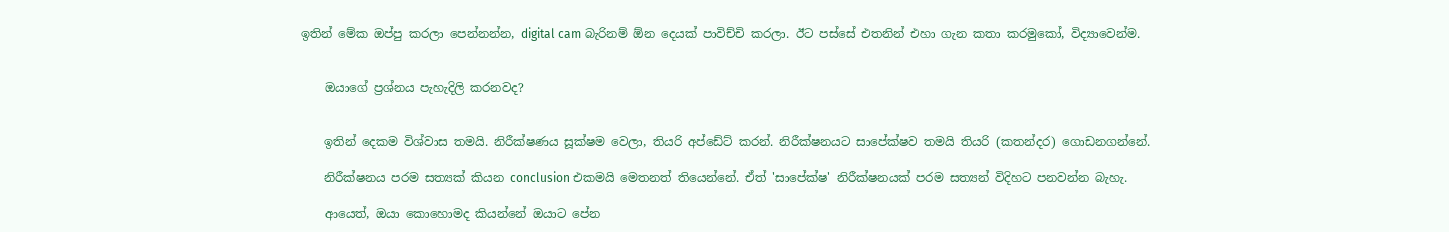ඉතින් මේක ඔප්පු කරලා පෙන්නන්න, digital cam බැරිනම් ඕන දෙයක් පාවිච්චි කරලා. ඊට පස්සේ එතනින් එහා ගැන කතා කරමුකෝ, විද්‍යාවෙන්ම.


    ඔයාගේ ප්‍රශ්නය පැහැදිලි කරනවද?


    ඉතින් දෙකම විශ්වාස තමයි. නිරීක්ෂණය සූක්ෂම වෙලා, තියරි අප්ඩේට් කරන්. නිරීක්ෂනයට සාපේක්ෂව තමයි තියරි (කතන්දර) ගොඩනගන්නේ.

    නිරීක්ෂනය පරම සත්‍යක් කියන conclusion එකමයි මෙතනත් තියෙන්නේ. ඒත් 'සාපේක්ෂ' නිරීක්ෂනයක් පරම සත්‍යන් විදිහට පනවන්න බැහැ.

    ආයෙත්, ඔයා කොහොමද කියන්නේ ඔයාට පේන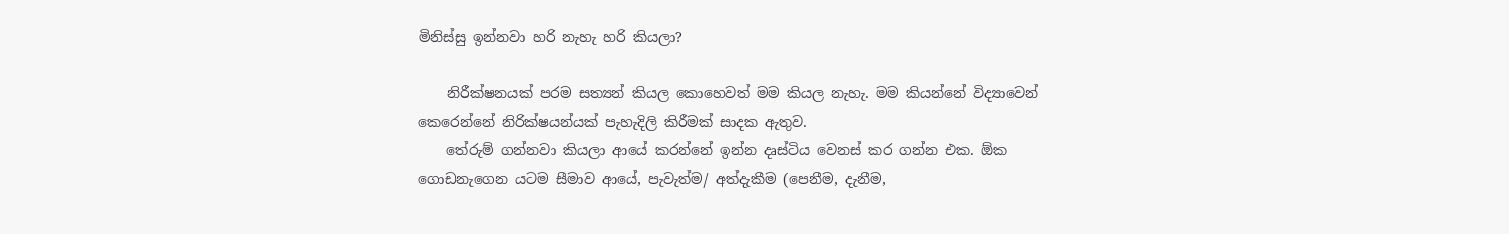මිනිස්සු ඉන්නවා හරි නැහැ හරි කියලා?

    නිරීක්ෂනයක් පරම සත්‍යන් කියල කොහෙවත් මම කියල නැහැ. මම කියන්නේ විද්‍යාවෙන් කෙරෙන්නේ නිරික්ෂයන්යක් පැහැදිලි කිරීමක් සාදක ඇතුව.
    තේරුම් ගන්නවා කියලා ආයේ කරන්නේ ඉන්න දෘස්ටිය වෙනස් කර ගන්න එක. ඕක ගොඩනැගෙන යටම සීමාව ආයේ, පැවැත්ම/ අත්දැකීම (පෙනීම, දැනීම,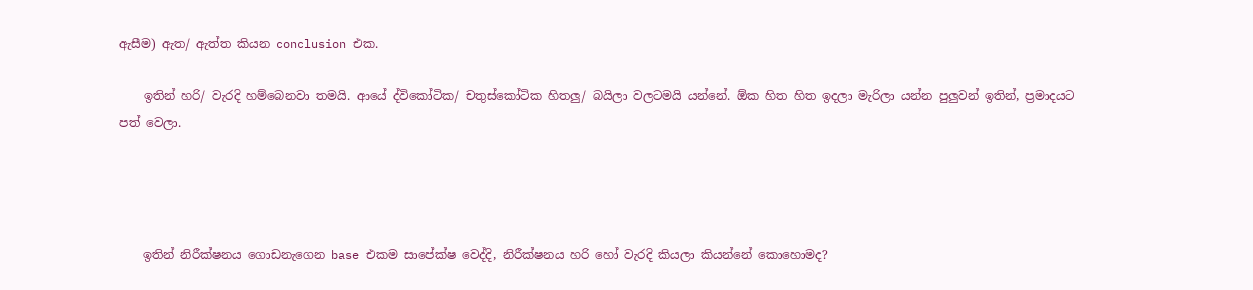ඇසීම) ඇත/ ඇත්ත කියන conclusion එක.

    ඉතින් හරි/ වැරදි හම්බෙනවා තමයි. ආයේ ද්විකෝටික/ චතුස්කෝටික හිතලු/ බයිලා වලටමයි යන්නේ. ඕක හිත හිත ඉදලා මැරිලා යන්න පුලුවන් ඉතින්, ප්‍රමාදයට පත් වෙලා.




    ඉතින් නිරීක්ෂනය ගොඩනැගෙන base එකම සාපේක්ෂ වෙද්දි, නිරීක්ෂනය හරි හෝ වැරදි කියලා කියන්නේ කොහොමද?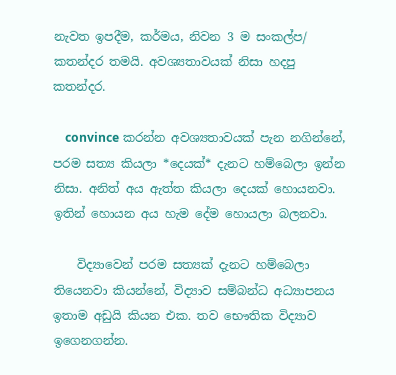නැවත ඉපදීම, කර්මය, නිවන 3 ම සංකල්ප/ කතන්දර තමයි. අවශ්‍යතාවයක් නිසා හදපු කතන්දර.

    convince කරන්න අවශ්‍යතාවයක් පැන නගින්නේ, පරම සත්‍ය කියලා *දෙයක්* දැනට හම්බෙලා ඉන්න නිසා. අනිත් අය ඇත්ත කියලා දෙයක් හොයනවා. ඉතින් හොයන අය හැම දේම හොයලා බලනවා.

    විද්‍යාවෙන් පරම සත්‍යක් දැනට හම්බෙලා තියෙනවා කියන්නේ, විද්‍යාව සම්බන්ධ අධ්‍යාපනය ඉතාම අඩුයි කියන එක. තව භෞතික විද්‍යාව ඉගෙනගන්න.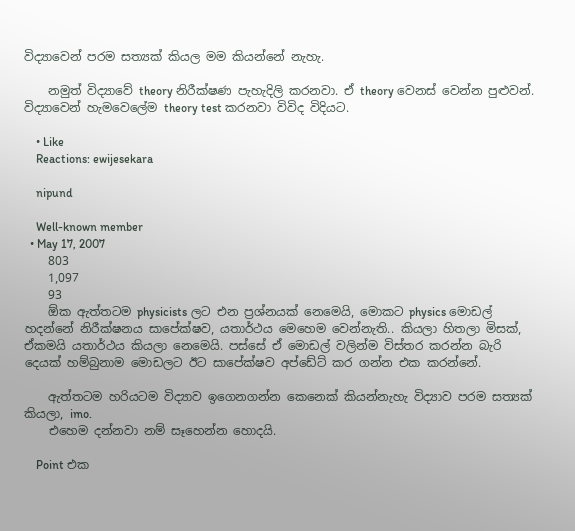විද්‍යාවෙන් පරම සත්‍යක් කියල මම කියන්නේ නැහැ.

    නමුත් විද්‍යාවේ theory නිරීක්ෂණ පැහැදිලි කරනවා. ඒ theory වෙනස් වෙන්න පුළුවන්. විද්‍යාවෙන් හැමවෙලේම theory test කරනවා විවිද විදියට.

    • Like
    Reactions: ewijesekara

    nipund

    Well-known member
  • May 17, 2007
    803
    1,097
    93
    ඕක ඇත්තටම physicists ලට එන ප්‍රශ්නයක් නෙමෙයි, මොකට physics මොඩල් හදන්නේ නිරීක්ෂනය සාපේක්ෂව, යතාර්ථය මෙහෙම වෙන්නැති.. කියලා හිතලා මිසක්, ඒකමයි යතාර්ථය කියලා නෙමෙයි. පස්සේ ඒ මොඩල් වලින්ම විස්තර කරන්න බැරි දෙයක් හම්බුනාම මොඩලට ඊට සාපේක්ෂව අප්ඩේට් කර ගන්න එක කරන්නේ.

    ඇත්තටම හරියටම විද්‍යාව ඉගෙනගන්න කෙනෙක් කියන්නැහැ විද්‍යාව පරම සත්‍යක් කියලා, imo.
    එහෙම දන්නවා නම් සෑහෙන්න හොදයි.

    Point එක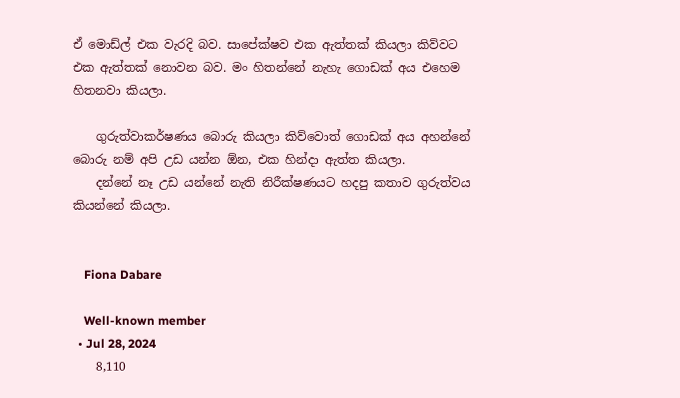ඒ මොඩ්ල් එක වැරදි බව. සාපේක්ෂව එක ඇත්තක් කියලා කිව්වට එක ඇත්තක් නොවන බව. මං හිතන්නේ නැහැ ගොඩක් අය එහෙම හිතනවා කියලා.

    ගුරුත්වාකර්ෂණය බොරු කියලා කිව්වොත් ගොඩක් අය අහන්නේ බොරු නම් අපි උඩ යන්න ඕන, එක හින්දා ඇත්ත කියලා.
    දන්නේ නෑ උඩ යන්නේ නැති නිරීක්ෂණයට හදපු කතාව ගුරුත්වය කියන්නේ කියලා.


    Fiona Dabare

    Well-known member
  • Jul 28, 2024
    8,110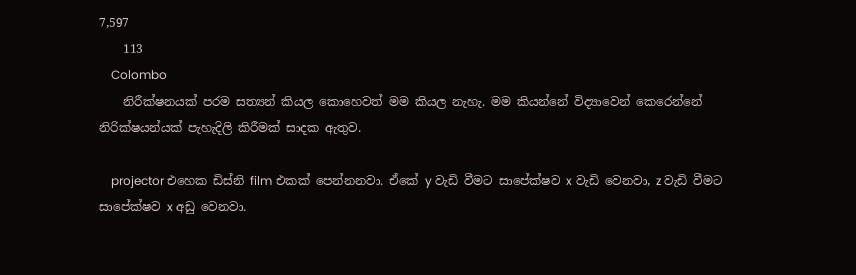7,597
    113
    Colombo
    නිරීක්ෂනයක් පරම සත්‍යන් කියල කොහෙවත් මම කියල නැහැ. මම කියන්නේ විද්‍යාවෙන් කෙරෙන්නේ නිරික්ෂයන්යක් පැහැදිලි කිරීමක් සාදක ඇතුව.

    projector එහෙක ඩිස්නි film එකක් පෙන්නනවා. ඒකේ y වැඩි වීමට සාපේක්ෂව x වැඩි වෙනවා, z වැඩි වීමට සාපේක්ෂව x අඩු වෙනවා.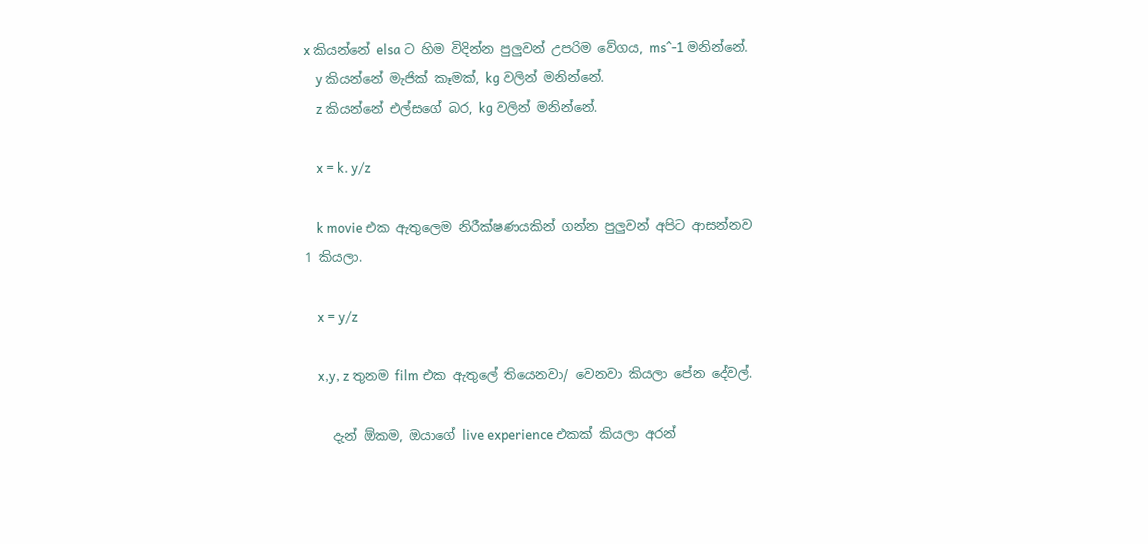x කියන්නේ elsa ට හිම විදින්න පුලුවන් උපරිම වේගය, ms^-1 මනින්නේ.
    y කියන්නේ මැජික් කෑමක්, kg වලින් මනින්නේ.
    z කියන්නේ එල්සගේ බර, kg වලින් මනින්නේ.

    x = k. y/z

    k movie එක ඇතුලෙම නිරීක්ෂණයකින් ගන්න පුලුවන් අපිට ආසන්නව 1 කියලා.

    x = y/z

    x,y, z තුනම film එක ඇතුලේ තියෙනවා/ වෙනවා කියලා පේන දේවල්.

    දැන් ඕකම, ඔයාගේ live experience එකක් කියලා අරන්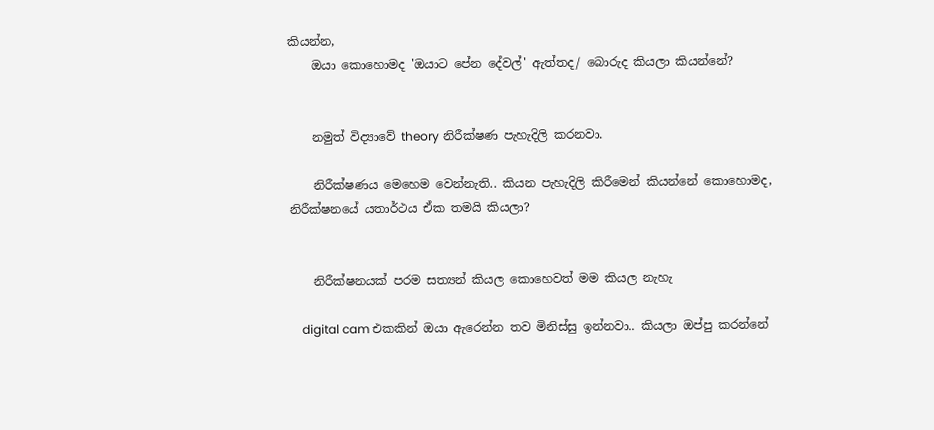කියන්න,
    ඔයා කොහොමද 'ඔයාට පේන දේවල්' ඇත්තද/ බොරුද කියලා කියන්නේ?


    නමුත් විද්‍යාවේ theory නිරීක්ෂණ පැහැදිලි කරනවා.

    නිරීක්ෂණය මෙහෙම වෙන්නැති.. කියන පැහැදිලි කිරීමෙන් කියන්නේ කොහොමද, නිරීක්ෂනයේ යතාර්ථය ඒක තමයි කියලා?


    නිරීක්ෂනයක් පරම සත්‍යන් කියල කොහෙවත් මම කියල නැහැ

    digital cam එකකින් ඔයා ඇරෙන්න තව මිනිස්සු ඉන්නවා.. කියලා ඔප්පු කරන්නේ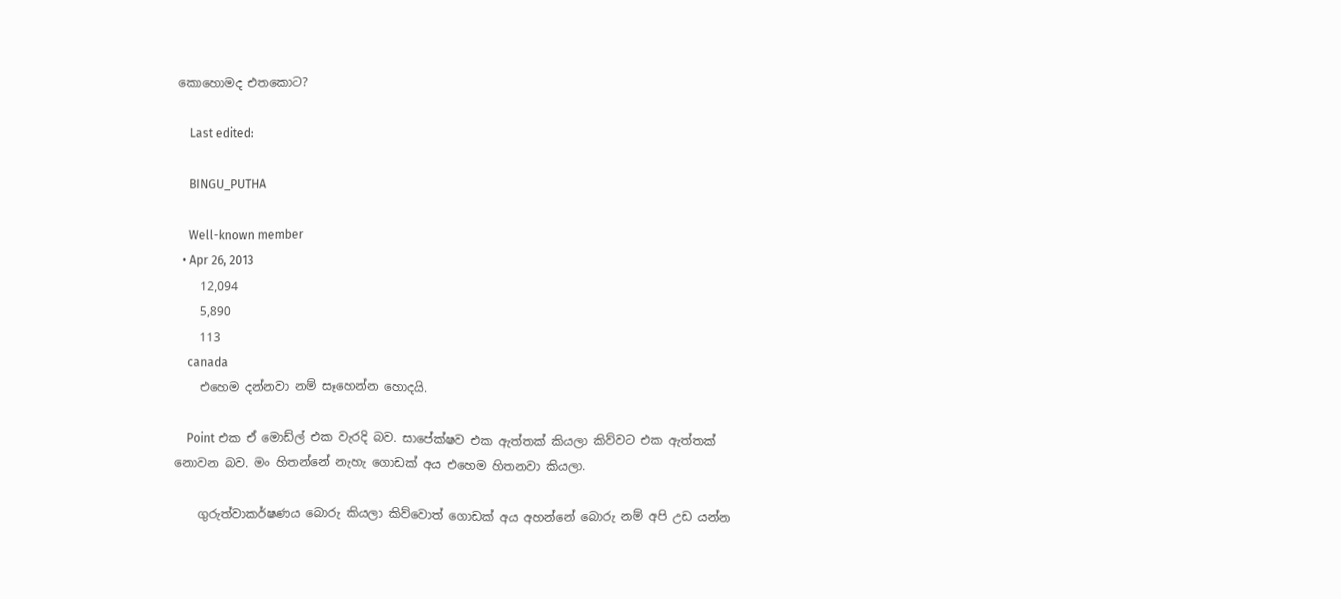කොහොමද එතකොට?

    Last edited:

    BINGU_PUTHA

    Well-known member
  • Apr 26, 2013
    12,094
    5,890
    113
    canada
    එහෙම දන්නවා නම් සෑහෙන්න හොදයි.

    Point එක ඒ මොඩ්ල් එක වැරදි බව. සාපේක්ෂව එක ඇත්තක් කියලා කිව්වට එක ඇත්තක් නොවන බව. මං හිතන්නේ නැහැ ගොඩක් අය එහෙම හිතනවා කියලා.

    ගුරුත්වාකර්ෂණය බොරු කියලා කිව්වොත් ගොඩක් අය අහන්නේ බොරු නම් අපි උඩ යන්න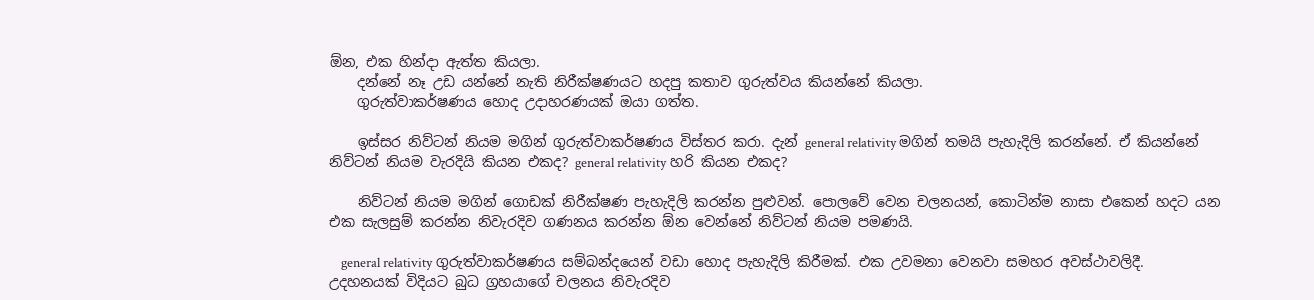ඕන, එක හින්දා ඇත්ත කියලා.
    දන්නේ නෑ උඩ යන්නේ නැති නිරීක්ෂණයට හදපු කතාව ගුරුත්වය කියන්නේ කියලා.
    ගුරුත්වාකර්ෂණය හොද උදාහරණයක් ඔයා ගත්ත.

    ඉස්සර නිව්ටන් නියම මගින් ගුරුත්වාකර්ෂණය විස්තර කරා. දැන් general relativity මගින් තමයි පැහැදිලි කරන්නේ. ඒ කියන්නේ නිව්ටන් නියම වැරදියි කියන එකද? general relativity හරි කියන එකද?

    නිව්ටන් නියම මගින් ගොඩක් නිරීක්ෂණ පැහැදිලි කරන්න පුළුවන්. පොලවේ වෙන චලනයන්, කොටින්ම නාසා එකෙන් හදට යන එක සැලසුම් කරන්න නිවැරදිව ගණනය කරන්න ඕන වෙන්නේ නිව්ටන් නියම පමණයි.

    general relativity ගුරුත්වාකර්ෂණය සම්බන්දයෙන් වඩා හොද පැහැදිලි කිරීමක්. එක උවමනා වෙනවා සමහර අවස්ථාවලිදී. උදහනයක් විදියට බුධ ග්‍රහයාගේ චලනය නිවැරදිව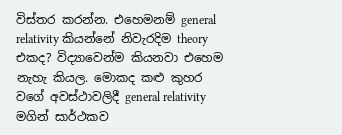විස්තර කරන්න. එහෙමනම් general relativity කියන්නේ නිවැරදිම theory එකද? විද්‍යාවෙන්ම කියනවා එහෙම නැහැ කියල. මොකද කළු කුහර වගේ අවස්ථාවලිදී general relativity මගින් සාර්ථකව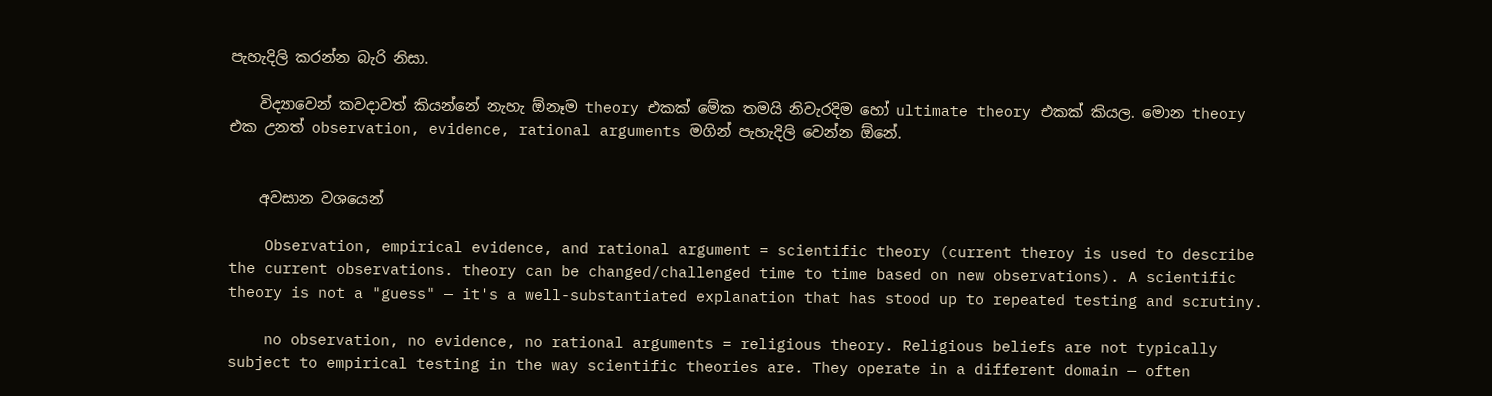පැහැදිලි කරන්න බැරි නිසා.

    විද්‍යාවෙන් කවදාවත් කියන්නේ නැහැ ඕනෑම theory එකක් මේක තමයි නිවැරදිම හෝ ultimate theory එකක් කියල. මොන theory එක උනත් observation, evidence, rational arguments මගින් පැහැදිලි වෙන්න ඕනේ.


    අවසාන වශයෙන්

    Observation, empirical evidence, and rational argument = scientific theory (current theroy is used to describe the current observations. theory can be changed/challenged time to time based on new observations). A scientific theory is not a "guess" — it's a well-substantiated explanation that has stood up to repeated testing and scrutiny.

    no observation, no evidence, no rational arguments = religious theory. Religious beliefs are not typically subject to empirical testing in the way scientific theories are. They operate in a different domain — often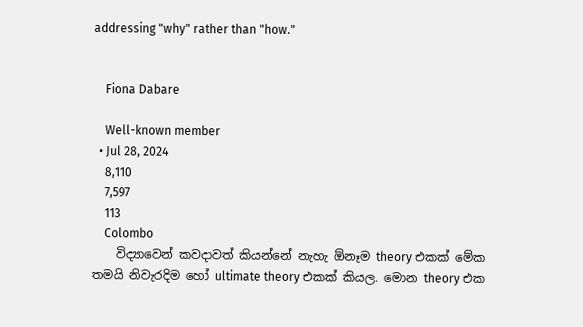addressing "why" rather than "how."


    Fiona Dabare

    Well-known member
  • Jul 28, 2024
    8,110
    7,597
    113
    Colombo
    විද්‍යාවෙන් කවදාවත් කියන්නේ නැහැ ඕනෑම theory එකක් මේක තමයි නිවැරදිම හෝ ultimate theory එකක් කියල. මොන theory එක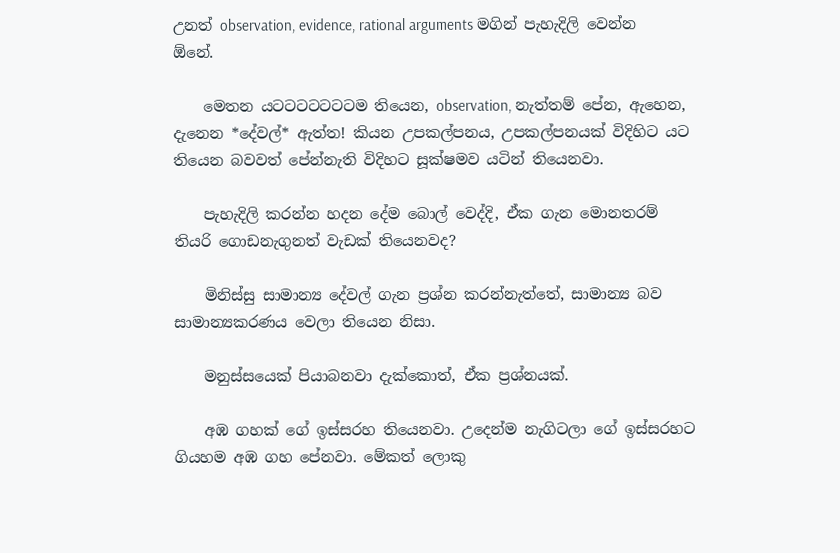උනත් observation, evidence, rational arguments මගින් පැහැදිලි වෙන්න ඕනේ.

    මෙතන යටටටටටටටම තියෙන, observation, නැත්තම් පේන, ඇහෙන, දැනෙන *දේවල්* ඇත්ත! කියන උපකල්පනය, උපකල්පනයක් විදිහිට යට තියෙන බවවත් පේන්නැති විදිහට සූක්ෂමව යටින් තියෙනවා.

    පැහැදිලි කරන්න හදන දේම බොල් වෙද්දි, ඒක ගැන මොනතරම් තියරි ගොඩනැගුනත් වැඩක් තියෙනවද?

    මිනිස්සු සාමාන්‍ය දේවල් ගැන ප්‍රශ්න කරන්නැත්තේ, සාමාන්‍ය බව සාමාන්‍යකරණය වෙලා තියෙන නිසා.

    මනුස්සයෙක් පියාබනවා දැක්කොත්, ඒක ප්‍රශ්නයක්.

    අඹ ගහක් ගේ ඉස්සරහ තියෙනවා. උදෙන්ම නැගිටලා ගේ ඉස්සරහට ගියහම අඹ ගහ පේනවා. මේකත් ලොකු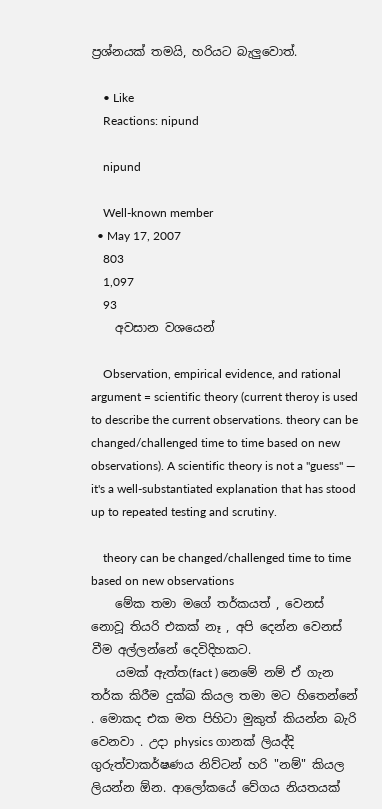ප්‍රශ්නයක් තමයි, හරියට බැලුවොත්.

    • Like
    Reactions: nipund

    nipund

    Well-known member
  • May 17, 2007
    803
    1,097
    93
    අවසාන වශයෙන්

    Observation, empirical evidence, and rational argument = scientific theory (current theroy is used to describe the current observations. theory can be changed/challenged time to time based on new observations). A scientific theory is not a "guess" — it's a well-substantiated explanation that has stood up to repeated testing and scrutiny.

    theory can be changed/challenged time to time based on new observations
    මේක තමා මගේ තර්කයත් , වෙනස් නොවූ තියරි එකක් නෑ , අපි දෙන්න වෙනස් වීම අල්ලන්නේ දෙවිදිහකට.
    යමක් ඇත්ත(fact ) නෙමේ නම් ඒ ගැන තර්ක කිරීම දුක්ඛ කියල තමා මට හිතෙන්නේ . මොකද එක මත පිහිටා මුකුත් කියන්න බැරි වෙනවා . උදා physics ගානක් ලියද්දි ගුරුත්වාකර්ෂණය නිව්ටන් හරි "නම්" කියල ලියන්න ඕන. ආලෝකයේ වේගය නියතයක්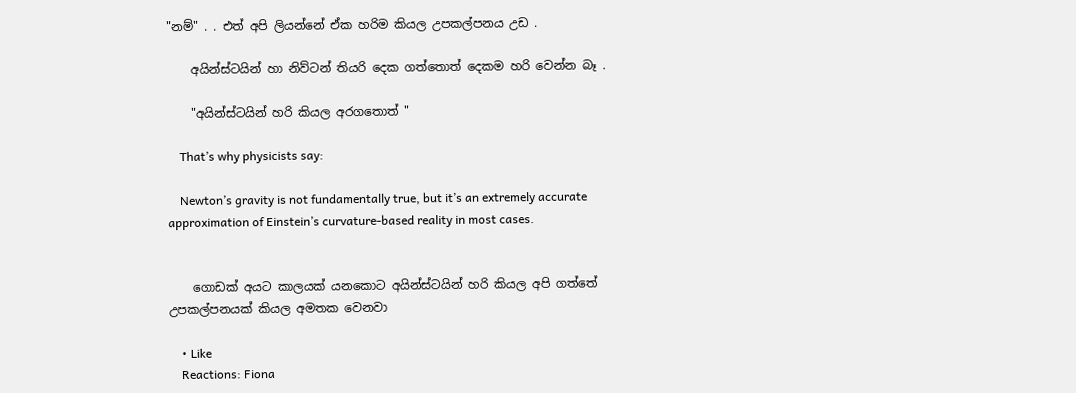"නම්" . . එත් අපි ලියන්නේ ඒක හරිම කියල උපකල්පනය උඩ .

    අයින්ස්ටයින් හා නිව්ටන් තියරි දෙක ගත්තොත් දෙකම හරි වෙන්න බෑ .

    "අයින්ස්ටයින් හරි කියල අරගතොත් "

    That’s why physicists say:

    Newton’s gravity is not fundamentally true, but it’s an extremely accurate approximation of Einstein’s curvature-based reality in most cases.


    ගොඩක් අයට කාලයක් යනකොට අයින්ස්ටයින් හරි කියල අපි ගත්තේ උපකල්පනයක් කියල අමතක වෙනවා

    • Like
    Reactions: Fiona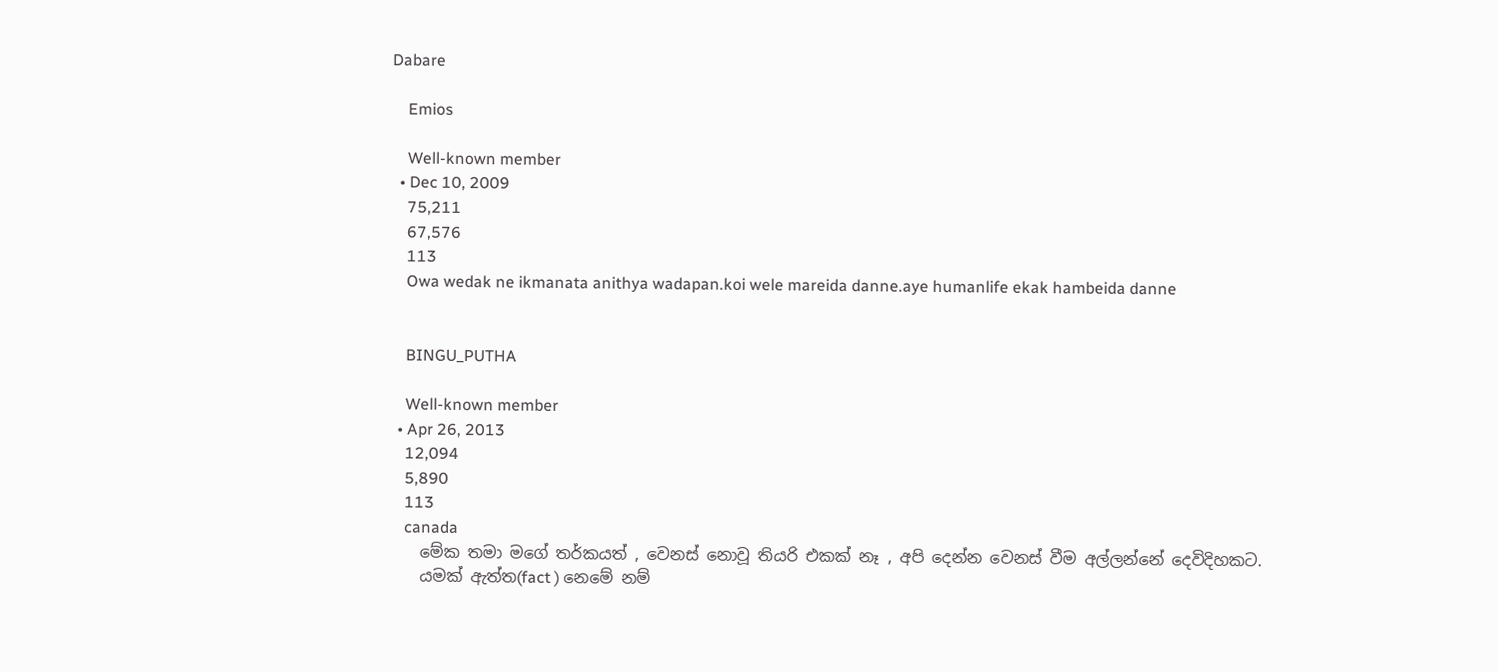Dabare

    Emios

    Well-known member
  • Dec 10, 2009
    75,211
    67,576
    113
    Owa wedak ne ikmanata anithya wadapan.koi wele mareida danne.aye humanlife ekak hambeida danne


    BINGU_PUTHA

    Well-known member
  • Apr 26, 2013
    12,094
    5,890
    113
    canada
    මේක තමා මගේ තර්කයත් , වෙනස් නොවූ තියරි එකක් නෑ , අපි දෙන්න වෙනස් වීම අල්ලන්නේ දෙවිදිහකට.
    යමක් ඇත්ත(fact ) නෙමේ නම්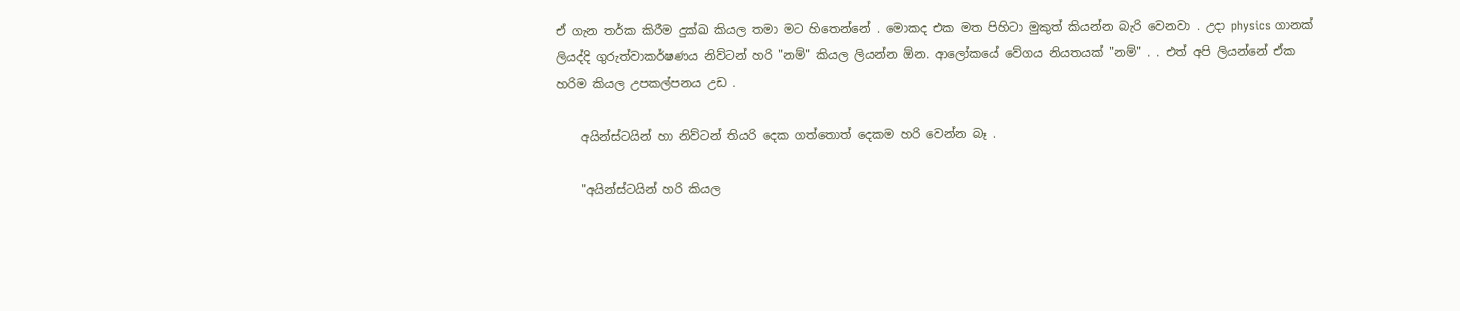ඒ ගැන තර්ක කිරීම දුක්ඛ කියල තමා මට හිතෙන්නේ . මොකද එක මත පිහිටා මුකුත් කියන්න බැරි වෙනවා . උදා physics ගානක් ලියද්දි ගුරුත්වාකර්ෂණය නිව්ටන් හරි "නම්" කියල ලියන්න ඕන. ආලෝකයේ වේගය නියතයක් "නම්" . . එත් අපි ලියන්නේ ඒක හරිම කියල උපකල්පනය උඩ .

    අයින්ස්ටයින් හා නිව්ටන් තියරි දෙක ගත්තොත් දෙකම හරි වෙන්න බෑ .

    "අයින්ස්ටයින් හරි කියල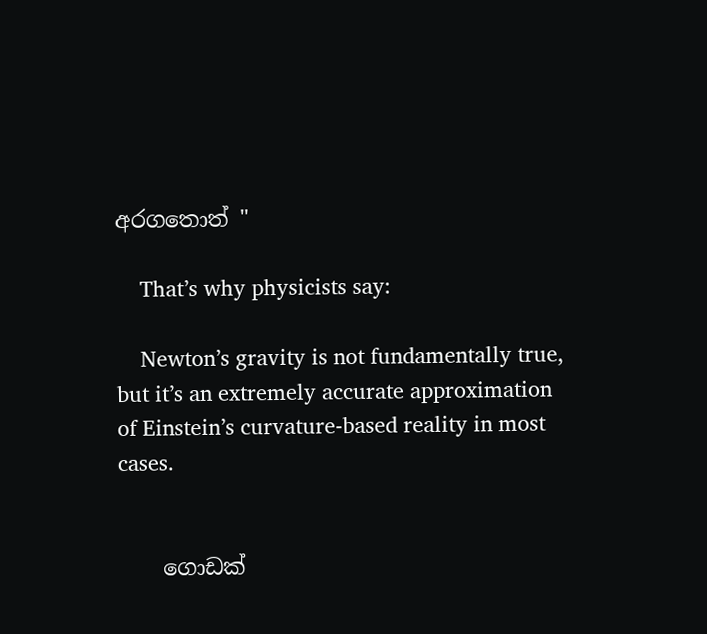අරගතොත් "

    That’s why physicists say:

    Newton’s gravity is not fundamentally true, but it’s an extremely accurate approximation of Einstein’s curvature-based reality in most cases.


    ගොඩක්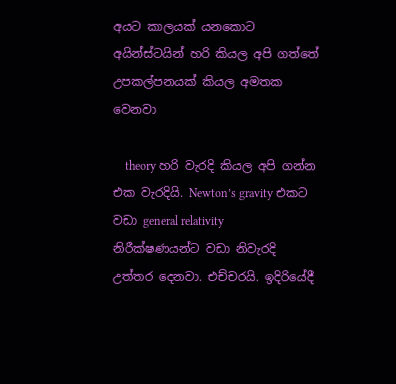අයට කාලයක් යනකොට අයින්ස්ටයින් හරි කියල අපි ගත්තේ උපකල්පනයක් කියල අමතක වෙනවා

    theory හරි වැරදි කියල අපි ගන්න එක වැරදියි. Newton’s gravity එකට වඩා general relativity නිරීක්ෂණයන්ට වඩා නිවැරදි උත්තර දෙනවා. එච්චරයි. ඉදිරියේදී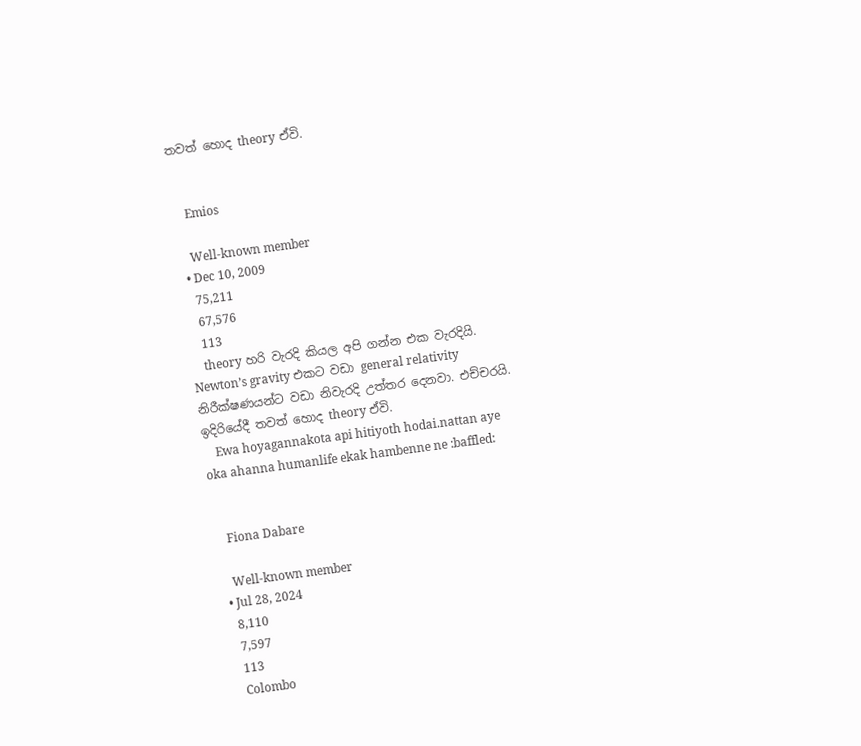තවත් හොද theory ඒවි.


    Emios

    Well-known member
  • Dec 10, 2009
    75,211
    67,576
    113
    theory හරි වැරදි කියල අපි ගන්න එක වැරදියි. Newton’s gravity එකට වඩා general relativity නිරීක්ෂණයන්ට වඩා නිවැරදි උත්තර දෙනවා. එච්චරයි. ඉදිරියේදී තවත් හොද theory ඒවි.
    Ewa hoyagannakota api hitiyoth hodai.nattan aye oka ahanna humanlife ekak hambenne ne :baffled:


    Fiona Dabare

    Well-known member
  • Jul 28, 2024
    8,110
    7,597
    113
    Colombo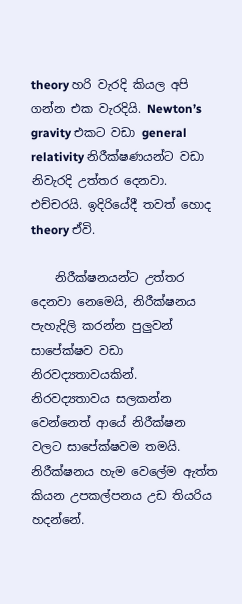theory හරි වැරදි කියල අපි ගන්න එක වැරදියි. Newton’s gravity එකට වඩා general relativity නිරීක්ෂණයන්ට වඩා නිවැරදි උත්තර දෙනවා. එච්චරයි. ඉදිරියේදී තවත් හොද theory ඒවි.

    නිරීක්ෂනයන්ට උත්තර දෙනවා නෙමෙයි, නිරීක්ෂනය පැහැදිලි කරන්න පුලුවන් සාපේක්ෂව වඩා නිරවද්‍යතාවයකින්. නිරවද්‍යතාවය සලකන්න වෙන්නෙත් ආයේ නිරීක්ෂන වලට සාපේක්ෂවම තමයි. නිරීක්ෂනය හැම වෙලේම ඇත්ත කියන උපකල්පනය උඩ තියරිය හදන්නේ.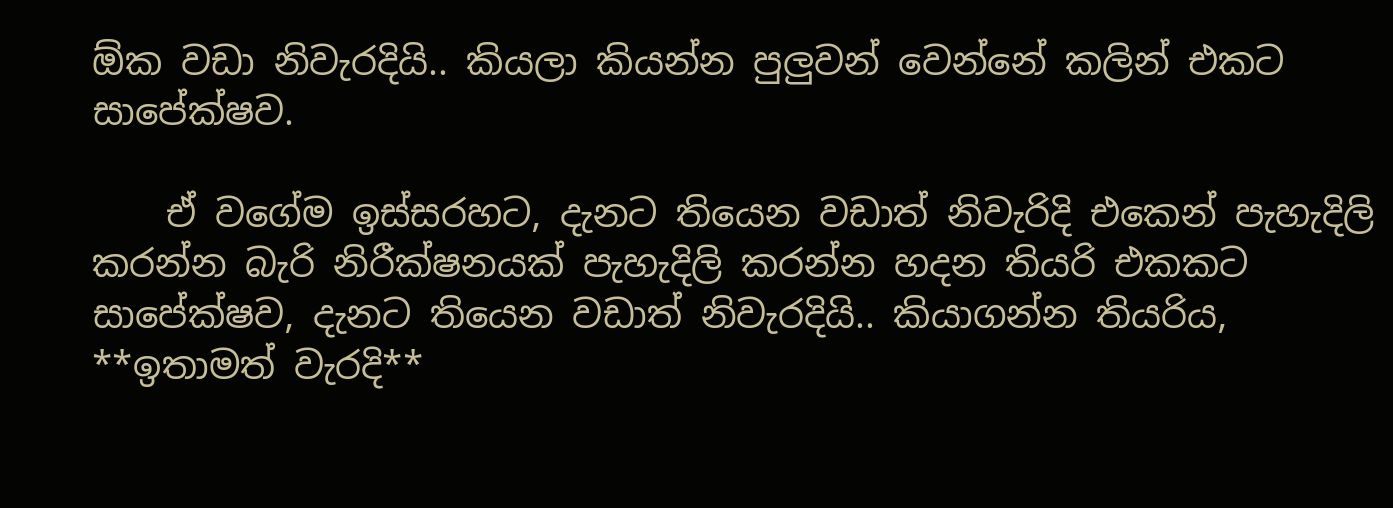ඕක වඩා නිවැරදියි.. කියලා කියන්න පුලුවන් වෙන්නේ කලින් එකට සාපේක්ෂව.

    ඒ වගේම ඉස්සරහට, දැනට තියෙන වඩාත් නිවැරිදි එකෙන් පැහැදිලි කරන්න බැරි නිරීක්ෂනයක් පැහැදිලි කරන්න හදන තියරි එකකට සාපේක්ෂව, දැනට තියෙන වඩාත් නිවැරදියි.. කියාගන්න තියරිය, **ඉතාමත් වැරදි**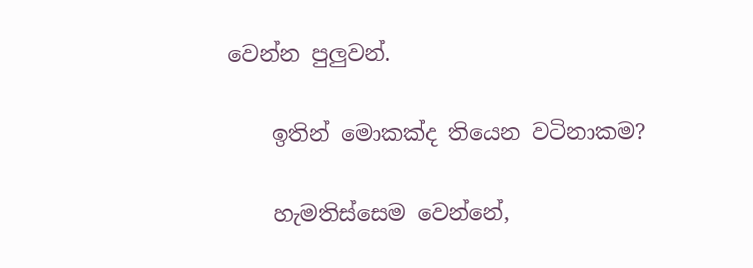වෙන්න පුලුවන්.

    ඉතින් මොකක්ද තියෙන වටිනාකම?

    හැමතිස්සෙම වෙන්නේ,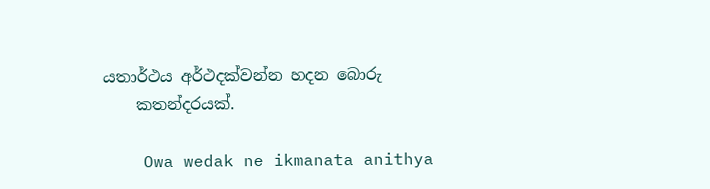යතාර්ථය අර්ථදක්වන්න හදන බොරු
    කතන්දරයක්.

    Owa wedak ne ikmanata anithya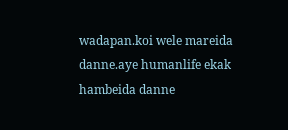wadapan.koi wele mareida danne.aye humanlife ekak hambeida danne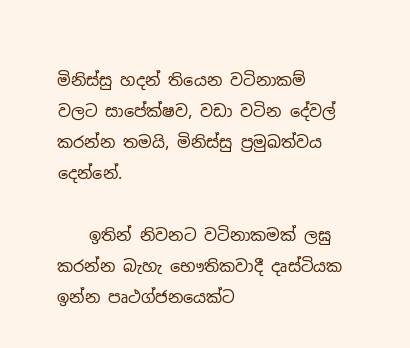මිනිස්සු හදන් තියෙන වටිනාකම් වලට සාපේක්ෂව, වඩා වටින දේවල් කරන්න තමයි, මිනිස්සු ප්‍රමුඛත්වය දෙන්නේ.

    ඉතින් නිවනට වටිනාකමක් ලඝු කරන්න බැහැ භෞතිකවාදී දෘස්ටියක ඉන්න පෘථග්ජනයෙක්ට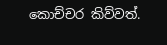කොච්චර කිව්වත්.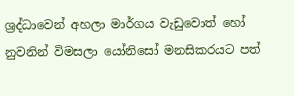ශ්‍රද්ධාවෙන් අහලා මාර්ගය වැඩුවොත් හෝ නුවනින් විමසලා යෝනිසෝ මනසිකරයට පත්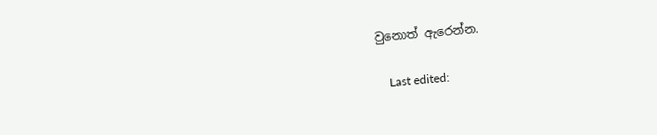වුනොත් ඇරෙන්න.

    Last edited: